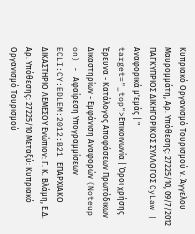Κυπριακό Οργανισμό Τουρισμού ν. Άγγελου Μαυρομμάτη, Αρ. Υπόθεσης: 27225/10, 09/7/2012 ΠΑΓΚΥΠΡΙΟΣ ΔΙΚΗΓΟΡΙΚΟΣ ΣΥΛΛΟΓΟΣ CyLaw | Αναφορικά μ'εμάς | " target="_top">Επικοινωνία | Όροι χρήσης Έρευνα - Κατάλογος Αποφάσεων Πρωτόδικων Δικαστηρίων - Εμφάνιση Αναφορών (Noteup on) - Αφαίρεση Υπογραμμίσεων ECLI:CY:EDLEM:2012:B21 ΕΠΑΡΧΙΑΚΟ ΔΙΚΑΣΤΗΡΙΟ ΛΕΜΕΣΟΥ Ενώπιον: Γ. Κ. Βλάμη, Ε.Δ. Αρ. Υπόθεσης: 27225/10 Μεταξύ: Κυπριακό Οργανισμό Τουρισμού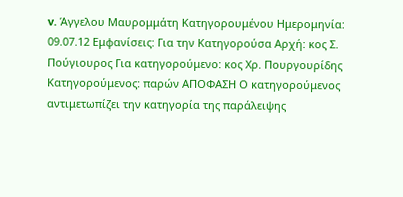v. Άγγελου Μαυρομμάτη Κατηγορουμένου Ημερομηνία: 09.07.12 Εμφανίσεις: Για την Κατηγορούσα Αρχή: κος Σ. Πούγιουρος Για κατηγορούμενο: κος Χρ. Πουργουρίδης Κατηγορούμενος: παρών ΑΠΟΦΑΣΗ Ο κατηγορούμενος αντιμετωπίζει την κατηγορία της παράλειψης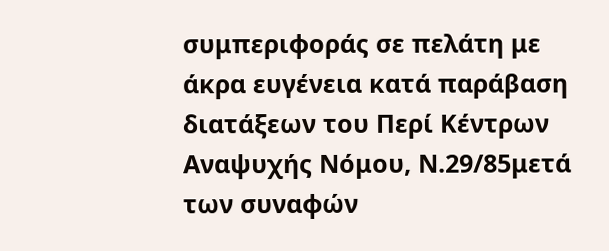συμπεριφοράς σε πελάτη με άκρα ευγένεια κατά παράβαση διατάξεων του Περί Κέντρων Αναψυχής Νόμου, Ν.29/85μετά των συναφών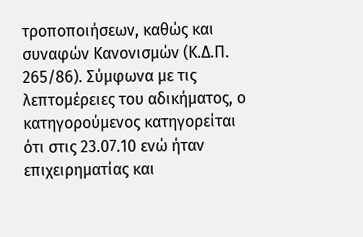τροποποιήσεων, καθώς και συναφών Κανονισμών (Κ.Δ.Π. 265/86). Σύμφωνα με τις λεπτομέρειες του αδικήματος, ο κατηγορούμενος κατηγορείται ότι στις 23.07.10 ενώ ήταν επιχειρηματίας και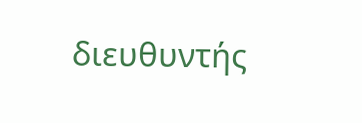διευθυντής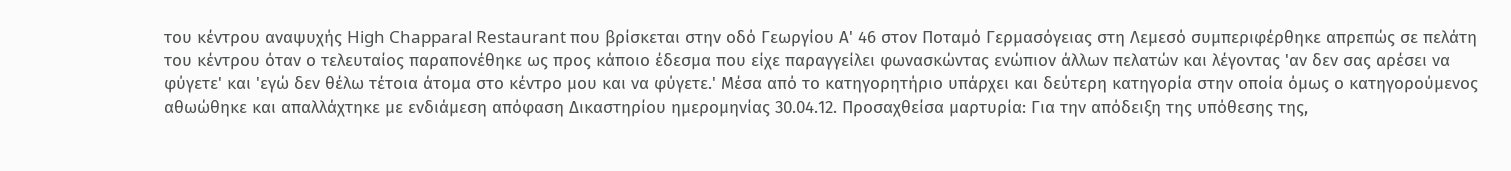του κέντρου αναψυχής High Chapparal Restaurant που βρίσκεται στην οδό Γεωργίου Α' 46 στον Ποταμό Γερμασόγειας στη Λεμεσό συμπεριφέρθηκε απρεπώς σε πελάτη του κέντρου όταν ο τελευταίος παραπονέθηκε ως προς κάποιο έδεσμα που είχε παραγγείλει φωνασκώντας ενώπιον άλλων πελατών και λέγοντας 'αν δεν σας αρέσει να φύγετε' και 'εγώ δεν θέλω τέτοια άτομα στο κέντρο μου και να φύγετε.' Μέσα από το κατηγορητήριο υπάρχει και δεύτερη κατηγορία στην οποία όμως ο κατηγορούμενος αθωώθηκε και απαλλάχτηκε με ενδιάμεση απόφαση Δικαστηρίου ημερομηνίας 30.04.12. Προσαχθείσα μαρτυρία: Για την απόδειξη της υπόθεσης της,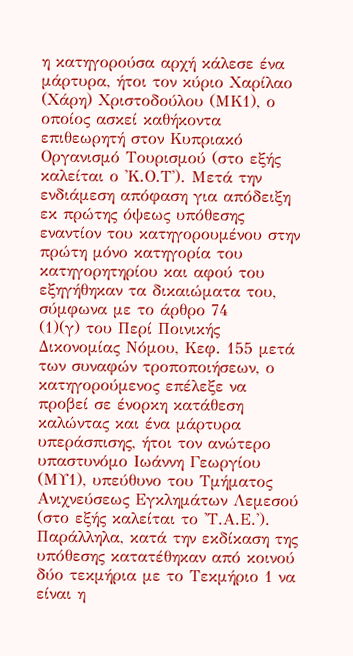η κατηγορούσα αρχή κάλεσε ένα μάρτυρα, ήτοι τον κύριο Χαρίλαο (Χάρη) Χριστοδούλου (ΜΚ1), ο οποίος ασκεί καθήκοντα επιθεωρητή στον Κυπριακό Οργανισμό Τουρισμού (στο εξής καλείται ο 'Κ.Ο.Τ'). Μετά την ενδιάμεση απόφαση για απόδειξη εκ πρώτης όψεως υπόθεσης εναντίον του κατηγορουμένου στην πρώτη μόνο κατηγορία του κατηγορητηρίου και αφού του εξηγήθηκαν τα δικαιώματα του, σύμφωνα με το άρθρο 74
(1)(γ) του Περί Ποινικής Δικονομίας Νόμου, Κεφ. 155 μετά των συναφών τροποποιήσεων, ο κατηγορούμενος επέλεξε να προβεί σε ένορκη κατάθεση καλώντας και ένα μάρτυρα υπεράσπισης, ήτοι τον ανώτερο υπαστυνόμο Ιωάννη Γεωργίου (ΜΥ1), υπεύθυνο του Τμήματος Ανιχνεύσεως Εγκλημάτων Λεμεσού (στο εξής καλείται το 'Τ.Α.Ε.'). Παράλληλα, κατά την εκδίκαση της υπόθεσης κατατέθηκαν από κοινού δύο τεκμήρια με το Τεκμήριο 1 να είναι η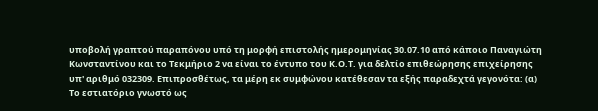υποβολή γραπτού παραπόνου υπό τη μορφή επιστολής ημερομηνίας 30.07.10 από κάποιο Παναγιώτη Κωνσταντίνου και το Τεκμήριο 2 να είναι το έντυπο του Κ.Ο.Τ. για δελτίο επιθεώρησης επιχείρησης υπ' αριθμό 032309. Επιπροσθέτως, τα μέρη εκ συμφώνου κατέθεσαν τα εξής παραδεχτά γεγονότα: (α) Το εστιατόριο γνωστό ως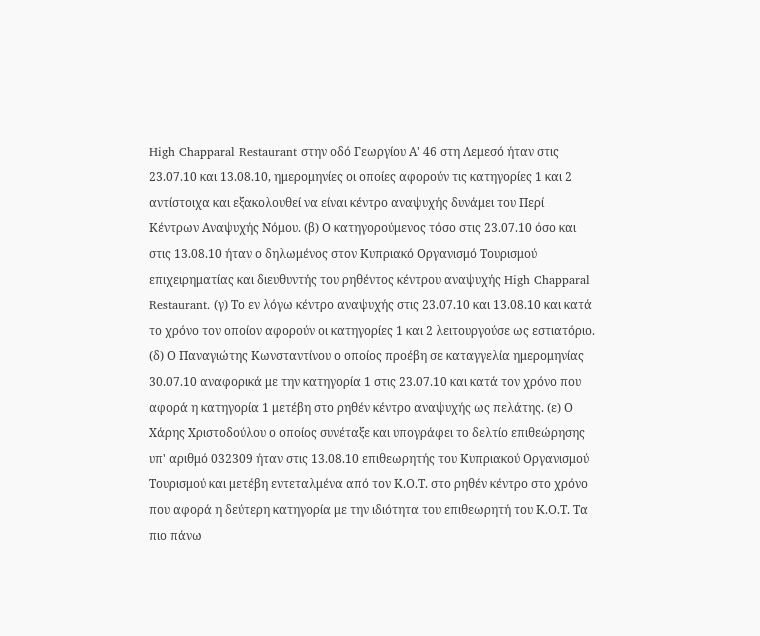High Chapparal Restaurant στην οδό Γεωργίου Α' 46 στη Λεμεσό ήταν στις 23.07.10 και 13.08.10, ημερομηνίες οι οποίες αφορούν τις κατηγορίες 1 και 2 αντίστοιχα και εξακολουθεί να είναι κέντρο αναψυχής δυνάμει του Περί Κέντρων Αναψυχής Νόμου. (β) Ο κατηγορούμενος τόσο στις 23.07.10 όσο και στις 13.08.10 ήταν ο δηλωμένος στον Κυπριακό Οργανισμό Τουρισμού επιχειρηματίας και διευθυντής του ρηθέντος κέντρου αναψυχής High Chapparal Restaurant. (γ) Το εν λόγω κέντρο αναψυχής στις 23.07.10 και 13.08.10 και κατά το χρόνο τον οποίον αφορούν οι κατηγορίες 1 και 2 λειτουργούσε ως εστιατόριο. (δ) Ο Παναγιώτης Κωνσταντίνου ο οποίος προέβη σε καταγγελία ημερομηνίας 30.07.10 αναφορικά με την κατηγορία 1 στις 23.07.10 και κατά τον χρόνο που αφορά η κατηγορία 1 μετέβη στο ρηθέν κέντρο αναψυχής ως πελάτης. (ε) Ο Χάρης Χριστοδούλου ο οποίος συνέταξε και υπογράφει το δελτίο επιθεώρησης υπ' αριθμό 032309 ήταν στις 13.08.10 επιθεωρητής του Κυπριακού Οργανισμού Τουρισμού και μετέβη εντεταλμένα από τον Κ.Ο.Τ. στο ρηθέν κέντρο στο χρόνο που αφορά η δεύτερη κατηγορία με την ιδιότητα του επιθεωρητή του Κ.Ο.Τ. Τα πιο πάνω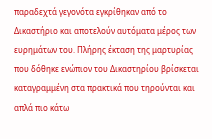παραδεχτά γεγονότα εγκρίθηκαν από το Δικαστήριο και αποτελούν αυτόματα μέρος των ευρημάτων του. Πλήρης έκταση της μαρτυρίας που δόθηκε ενώπιον του Δικαστηρίου βρίσκεται καταγραμμένη στα πρακτικά που τηρούνται και απλά πιο κάτω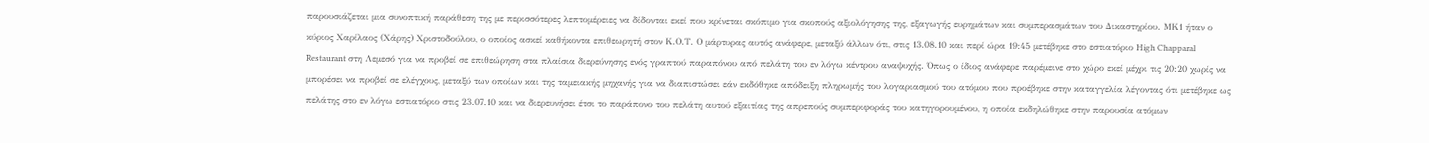παρουσιάζεται μια συνοπτική παράθεση της με περισσότερες λεπτομέρειες να δίδονται εκεί που κρίνεται σκόπιμο για σκοπούς αξιολόγησης της, εξαγωγής ευρημάτων και συμπερασμάτων του Δικαστηρίου. ΜΚ1 ήταν ο κύριος Χαρίλαος (Χάρης) Χριστοδούλου, ο οποίος ασκεί καθήκοντα επιθεωρητή στον Κ.Ο.Τ. Ο μάρτυρας αυτός ανάφερε, μεταξύ άλλων ότι, στις 13.08.10 και περί ώρα 19:45 μετέβηκε στο εστιατόριο High Chapparal Restaurant στη Λεμεσό για να προβεί σε επιθεώρηση στα πλαίσια διερεύνησης ενός γραπτού παραπόνου από πελάτη του εν λόγω κέντρου αναψυχής. Όπως ο ίδιος ανάφερε παρέμεινε στο χώρο εκεί μέχρι τις 20:20 χωρίς να μπορέσει να προβεί σε ελέγχους, μεταξύ των οποίων και της ταμειακής μηχανής για να διαπιστώσει εάν εκδόθηκε απόδειξη πληρωμής του λογαριασμού του ατόμου που προέβηκε στην καταγγελία λέγοντας ότι μετέβηκε ως πελάτης στο εν λόγω εστιατόριο στις 23.07.10 και να διερευνήσει έτσι το παράπονο του πελάτη αυτού εξαιτίας της απρεπούς συμπεριφοράς του κατηγορουμένου, η οποία εκδηλώθηκε στην παρουσία ατόμων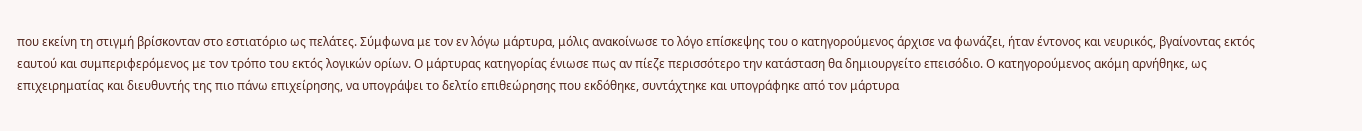που εκείνη τη στιγμή βρίσκονταν στο εστιατόριο ως πελάτες. Σύμφωνα με τον εν λόγω μάρτυρα, μόλις ανακοίνωσε το λόγο επίσκεψης του ο κατηγορούμενος άρχισε να φωνάζει, ήταν έντονος και νευρικός, βγαίνοντας εκτός εαυτού και συμπεριφερόμενος με τον τρόπο του εκτός λογικών ορίων. Ο μάρτυρας κατηγορίας ένιωσε πως αν πίεζε περισσότερο την κατάσταση θα δημιουργείτο επεισόδιο. Ο κατηγορούμενος ακόμη αρνήθηκε, ως επιχειρηματίας και διευθυντής της πιο πάνω επιχείρησης, να υπογράψει το δελτίο επιθεώρησης που εκδόθηκε, συντάχτηκε και υπογράφηκε από τον μάρτυρα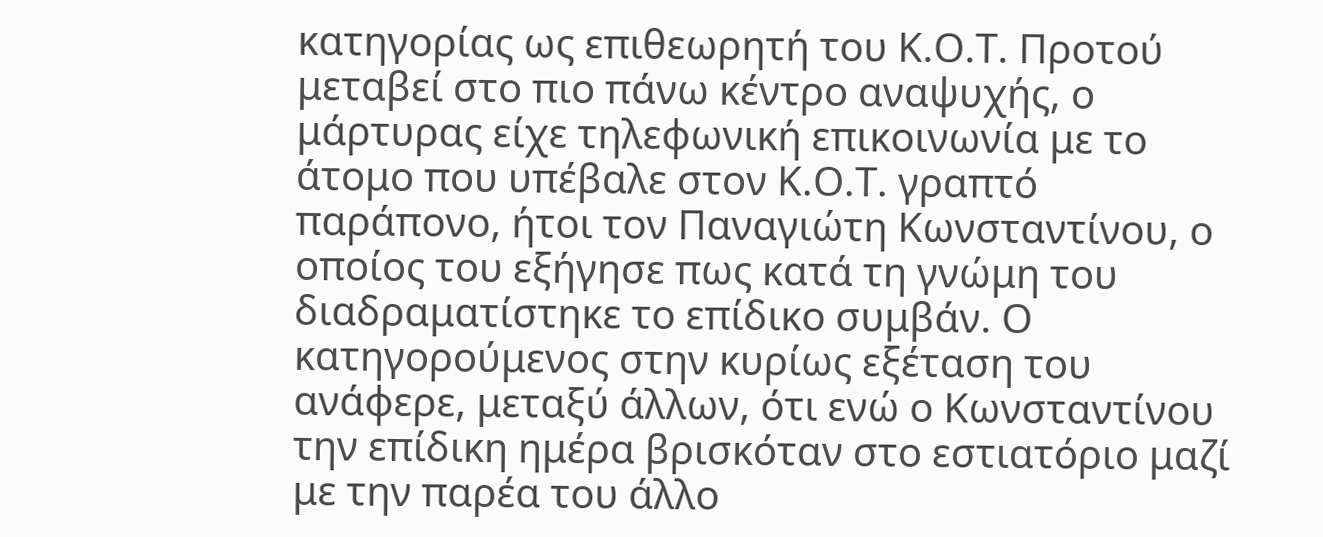κατηγορίας ως επιθεωρητή του Κ.Ο.Τ. Προτού μεταβεί στο πιο πάνω κέντρο αναψυχής, ο μάρτυρας είχε τηλεφωνική επικοινωνία με το άτομο που υπέβαλε στον Κ.Ο.Τ. γραπτό παράπονο, ήτοι τον Παναγιώτη Κωνσταντίνου, ο οποίος του εξήγησε πως κατά τη γνώμη του διαδραματίστηκε το επίδικο συμβάν. Ο κατηγορούμενος στην κυρίως εξέταση του ανάφερε, μεταξύ άλλων, ότι ενώ ο Κωνσταντίνου την επίδικη ημέρα βρισκόταν στο εστιατόριο μαζί με την παρέα του άλλο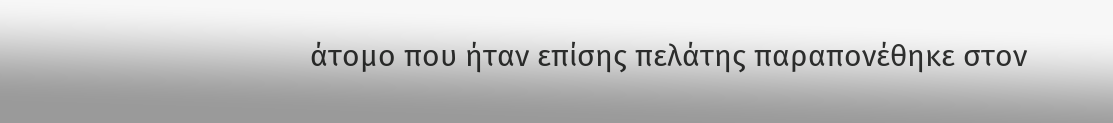άτομο που ήταν επίσης πελάτης παραπονέθηκε στον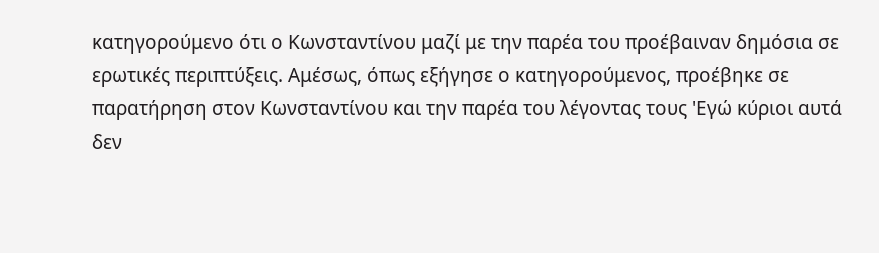κατηγορούμενο ότι ο Κωνσταντίνου μαζί με την παρέα του προέβαιναν δημόσια σε ερωτικές περιπτύξεις. Αμέσως, όπως εξήγησε ο κατηγορούμενος, προέβηκε σε παρατήρηση στον Κωνσταντίνου και την παρέα του λέγοντας τους 'Εγώ κύριοι αυτά δεν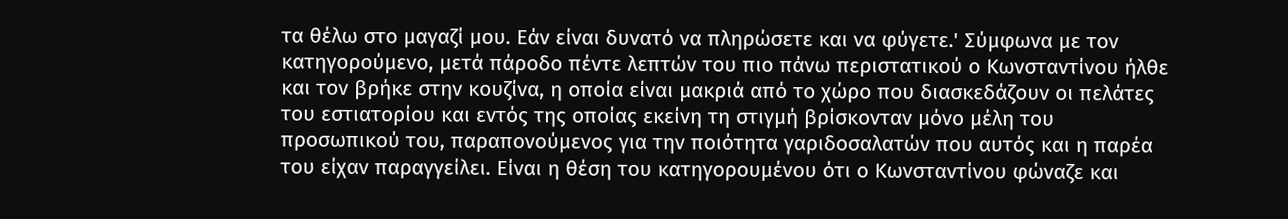τα θέλω στο μαγαζί μου. Εάν είναι δυνατό να πληρώσετε και να φύγετε.' Σύμφωνα με τον κατηγορούμενο, μετά πάροδο πέντε λεπτών του πιο πάνω περιστατικού ο Κωνσταντίνου ήλθε και τον βρήκε στην κουζίνα, η οποία είναι μακριά από το χώρο που διασκεδάζουν οι πελάτες του εστιατορίου και εντός της οποίας εκείνη τη στιγμή βρίσκονταν μόνο μέλη του προσωπικού του, παραπονούμενος για την ποιότητα γαριδοσαλατών που αυτός και η παρέα του είχαν παραγγείλει. Είναι η θέση του κατηγορουμένου ότι ο Κωνσταντίνου φώναζε και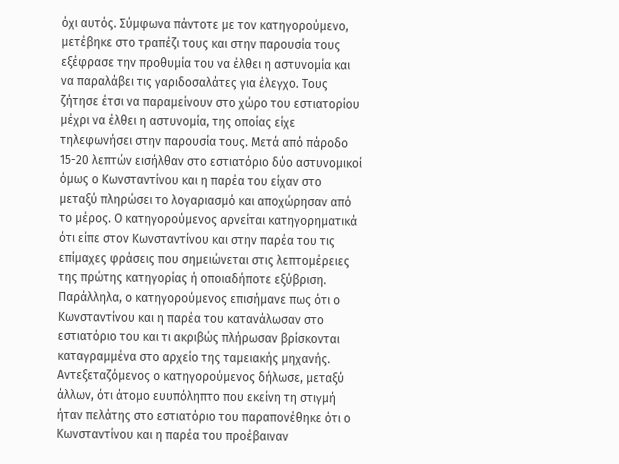όχι αυτός. Σύμφωνα πάντοτε με τον κατηγορούμενο, μετέβηκε στο τραπέζι τους και στην παρουσία τους εξέφρασε την προθυμία του να έλθει η αστυνομία και να παραλάβει τις γαριδοσαλάτες για έλεγχο. Τους ζήτησε έτσι να παραμείνουν στο χώρο του εστιατορίου μέχρι να έλθει η αστυνομία, της οποίας είχε τηλεφωνήσει στην παρουσία τους. Μετά από πάροδο 15-20 λεπτών εισήλθαν στο εστιατόριο δύο αστυνομικοί όμως ο Κωνσταντίνου και η παρέα του είχαν στο μεταξύ πληρώσει το λογαριασμό και αποχώρησαν από το μέρος. Ο κατηγορούμενος αρνείται κατηγορηματικά ότι είπε στον Κωνσταντίνου και στην παρέα του τις επίμαχες φράσεις που σημειώνεται στις λεπτομέρειες της πρώτης κατηγορίας ή οποιαδήποτε εξύβριση. Παράλληλα, ο κατηγορούμενος επισήμανε πως ότι ο Κωνσταντίνου και η παρέα του κατανάλωσαν στο εστιατόριο του και τι ακριβώς πλήρωσαν βρίσκονται καταγραμμένα στο αρχείο της ταμειακής μηχανής. Αντεξεταζόμενος ο κατηγορούμενος δήλωσε, μεταξύ άλλων, ότι άτομο ευυπόληπτο που εκείνη τη στιγμή ήταν πελάτης στο εστιατόριο του παραπονέθηκε ότι ο Κωνσταντίνου και η παρέα του προέβαιναν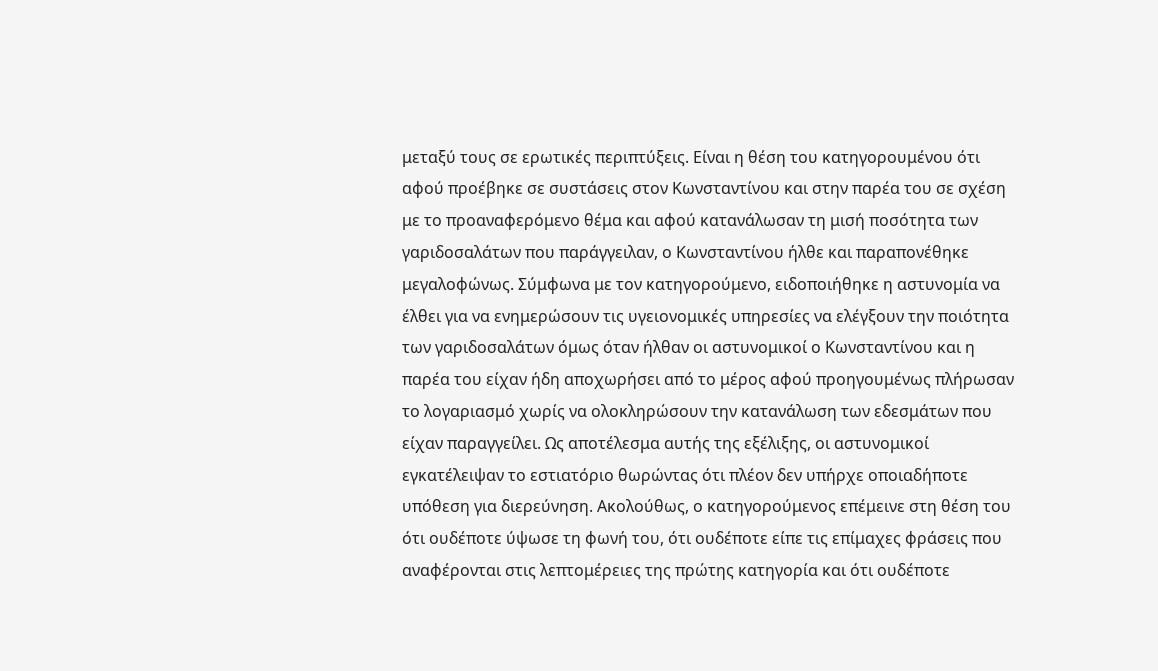μεταξύ τους σε ερωτικές περιπτύξεις. Είναι η θέση του κατηγορουμένου ότι αφού προέβηκε σε συστάσεις στον Κωνσταντίνου και στην παρέα του σε σχέση με το προαναφερόμενο θέμα και αφού κατανάλωσαν τη μισή ποσότητα των γαριδοσαλάτων που παράγγειλαν, ο Κωνσταντίνου ήλθε και παραπονέθηκε μεγαλοφώνως. Σύμφωνα με τον κατηγορούμενο, ειδοποιήθηκε η αστυνομία να έλθει για να ενημερώσουν τις υγειονομικές υπηρεσίες να ελέγξουν την ποιότητα των γαριδοσαλάτων όμως όταν ήλθαν οι αστυνομικοί ο Κωνσταντίνου και η παρέα του είχαν ήδη αποχωρήσει από το μέρος αφού προηγουμένως πλήρωσαν το λογαριασμό χωρίς να ολοκληρώσουν την κατανάλωση των εδεσμάτων που είχαν παραγγείλει. Ως αποτέλεσμα αυτής της εξέλιξης, οι αστυνομικοί εγκατέλειψαν το εστιατόριο θωρώντας ότι πλέον δεν υπήρχε οποιαδήποτε υπόθεση για διερεύνηση. Ακολούθως, ο κατηγορούμενος επέμεινε στη θέση του ότι ουδέποτε ύψωσε τη φωνή του, ότι ουδέποτε είπε τις επίμαχες φράσεις που αναφέρονται στις λεπτομέρειες της πρώτης κατηγορία και ότι ουδέποτε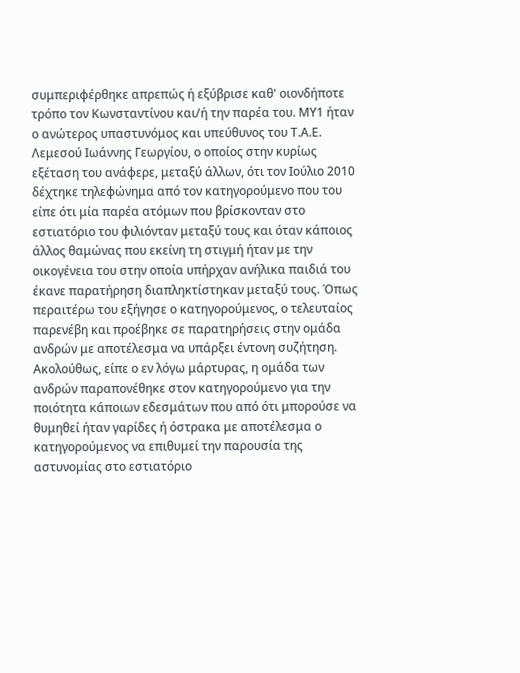συμπεριφέρθηκε απρεπώς ή εξύβρισε καθ' οιονδήποτε τρόπο τον Κωνσταντίνου και/ή την παρέα του. ΜΥ1 ήταν ο ανώτερος υπαστυνόμος και υπεύθυνος του Τ.Α.Ε. Λεμεσού Ιωάννης Γεωργίου, ο οποίος στην κυρίως εξέταση του ανάφερε, μεταξύ άλλων, ότι τον Ιούλιο 2010 δέχτηκε τηλεφώνημα από τον κατηγορούμενο που του είπε ότι μία παρέα ατόμων που βρίσκονταν στο εστιατόριο του φιλιόνταν μεταξύ τους και όταν κάποιος άλλος θαμώνας που εκείνη τη στιγμή ήταν με την οικογένεια του στην οποία υπήρχαν ανήλικα παιδιά του έκανε παρατήρηση διαπληκτίστηκαν μεταξύ τους. Όπως περαιτέρω του εξήγησε ο κατηγορούμενος, ο τελευταίος παρενέβη και προέβηκε σε παρατηρήσεις στην ομάδα ανδρών με αποτέλεσμα να υπάρξει έντονη συζήτηση. Ακολούθως, είπε ο εν λόγω μάρτυρας, η ομάδα των ανδρών παραπονέθηκε στον κατηγορούμενο για την ποιότητα κάποιων εδεσμάτων που από ότι μπορούσε να θυμηθεί ήταν γαρίδες ή όστρακα με αποτέλεσμα ο κατηγορούμενος να επιθυμεί την παρουσία της αστυνομίας στο εστιατόριο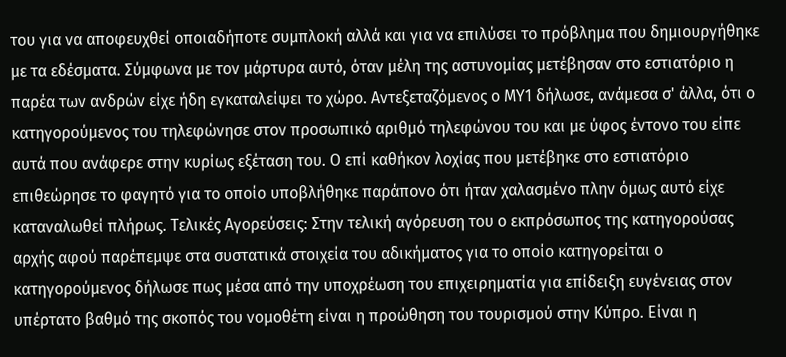του για να αποφευχθεί οποιαδήποτε συμπλοκή αλλά και για να επιλύσει το πρόβλημα που δημιουργήθηκε με τα εδέσματα. Σύμφωνα με τον μάρτυρα αυτό, όταν μέλη της αστυνομίας μετέβησαν στο εστιατόριο η παρέα των ανδρών είχε ήδη εγκαταλείψει το χώρο. Αντεξεταζόμενος ο ΜΥ1 δήλωσε, ανάμεσα σ' άλλα, ότι ο κατηγορούμενος του τηλεφώνησε στον προσωπικό αριθμό τηλεφώνου του και με ύφος έντονο του είπε αυτά που ανάφερε στην κυρίως εξέταση του. Ο επί καθήκον λοχίας που μετέβηκε στο εστιατόριο επιθεώρησε το φαγητό για το οποίο υποβλήθηκε παράπονο ότι ήταν χαλασμένο πλην όμως αυτό είχε καταναλωθεί πλήρως. Τελικές Αγορεύσεις: Στην τελική αγόρευση του ο εκπρόσωπος της κατηγορούσας αρχής αφού παρέπεμψε στα συστατικά στοιχεία του αδικήματος για το οποίο κατηγορείται ο κατηγορούμενος δήλωσε πως μέσα από την υποχρέωση του επιχειρηματία για επίδειξη ευγένειας στον υπέρτατο βαθμό της σκοπός του νομοθέτη είναι η προώθηση του τουρισμού στην Κύπρο. Είναι η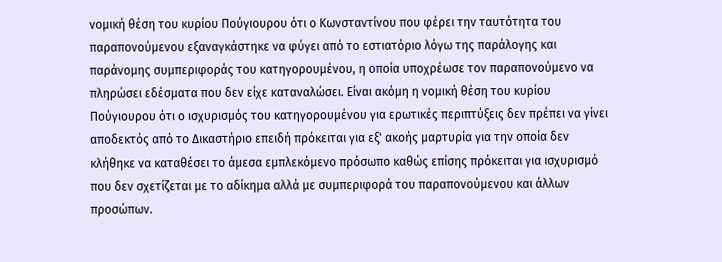νομική θέση του κυρίου Πούγιουρου ότι ο Κωνσταντίνου που φέρει την ταυτότητα του παραπονούμενου εξαναγκάστηκε να φύγει από το εστιατόριο λόγω της παράλογης και παράνομης συμπεριφοράς του κατηγορουμένου, η οποία υποχρέωσε τον παραπονούμενο να πληρώσει εδέσματα που δεν είχε καταναλώσει. Είναι ακόμη η νομική θέση του κυρίου Πούγιουρου ότι ο ισχυρισμός του κατηγορουμένου για ερωτικές περιπτύξεις δεν πρέπει να γίνει αποδεκτός από το Δικαστήριο επειδή πρόκειται για εξ' ακοής μαρτυρία για την οποία δεν κλήθηκε να καταθέσει το άμεσα εμπλεκόμενο πρόσωπο καθώς επίσης πρόκειται για ισχυρισμό που δεν σχετίζεται με το αδίκημα αλλά με συμπεριφορά του παραπονούμενου και άλλων προσώπων.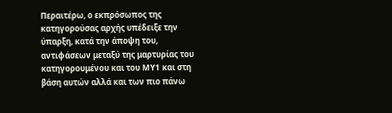Περαιτέρω, ο εκπρόσωπος της κατηγορούσας αρχής υπέδειξε την ύπαρξη, κατά την άποψη του, αντιφάσεων μεταξύ της μαρτυρίας του κατηγορουμένου και του ΜΥ1 και στη βάση αυτών αλλά και των πιο πάνω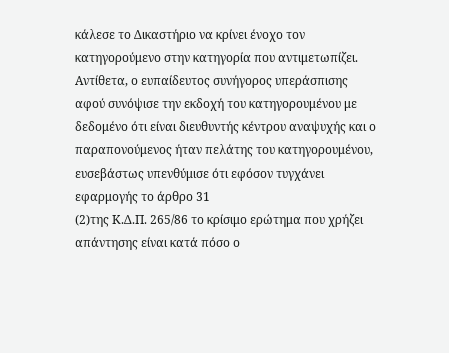κάλεσε το Δικαστήριο να κρίνει ένοχο τον κατηγορούμενο στην κατηγορία που αντιμετωπίζει. Αντίθετα, ο ευπαίδευτος συνήγορος υπεράσπισης αφού συνόψισε την εκδοχή του κατηγορουμένου με δεδομένο ότι είναι διευθυντής κέντρου αναψυχής και ο παραπονούμενος ήταν πελάτης του κατηγορουμένου, ευσεβάστως υπενθύμισε ότι εφόσον τυγχάνει εφαρμογής το άρθρο 31
(2)της Κ.Δ.Π. 265/86 το κρίσιμο ερώτημα που χρήζει απάντησης είναι κατά πόσο ο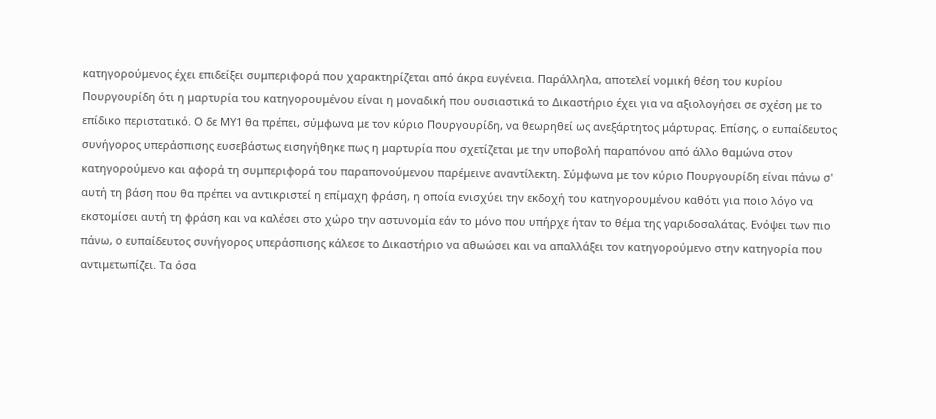κατηγορούμενος έχει επιδείξει συμπεριφορά που χαρακτηρίζεται από άκρα ευγένεια. Παράλληλα, αποτελεί νομική θέση του κυρίου Πουργουρίδη ότι η μαρτυρία του κατηγορουμένου είναι η μοναδική που ουσιαστικά το Δικαστήριο έχει για να αξιολογήσει σε σχέση με το επίδικο περιστατικό. Ο δε ΜΥ1 θα πρέπει, σύμφωνα με τον κύριο Πουργουρίδη, να θεωρηθεί ως ανεξάρτητος μάρτυρας. Επίσης, ο ευπαίδευτος συνήγορος υπεράσπισης ευσεβάστως εισηγήθηκε πως η μαρτυρία που σχετίζεται με την υποβολή παραπόνου από άλλο θαμώνα στον κατηγορούμενο και αφορά τη συμπεριφορά του παραπονούμενου παρέμεινε αναντίλεκτη. Σύμφωνα με τον κύριο Πουργουρίδη είναι πάνω σ' αυτή τη βάση που θα πρέπει να αντικριστεί η επίμαχη φράση, η οποία ενισχύει την εκδοχή του κατηγορουμένου καθότι για ποιο λόγο να εκστομίσει αυτή τη φράση και να καλέσει στο χώρο την αστυνομία εάν το μόνο που υπήρχε ήταν το θέμα της γαριδοσαλάτας. Ενόψει των πιο πάνω, ο ευπαίδευτος συνήγορος υπεράσπισης κάλεσε το Δικαστήριο να αθωώσει και να απαλλάξει τον κατηγορούμενο στην κατηγορία που αντιμετωπίζει. Τα όσα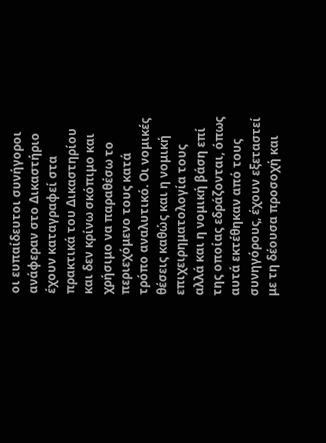οι ευπαίδευτοι συνήγοροι ανάφεραν στο Δικαστήριο έχουν καταγραφεί στα πρακτικά του Δικαστηρίου και δεν κρίνω σκόπιμο και χρήσιμο να παραθέσω το περιεχόμενο τους κατά τρόπο αναλυτικό. Οι νομικές θέσεις καθώς και η νομική επιχειρηματολογία τους αλλά και η νομική βάση επί της οποίας εδράζονται, όπως αυτά εκτέθηκαν από τους συνηγόρους, έχουν εξεταστεί με τη δέουσα προσοχή και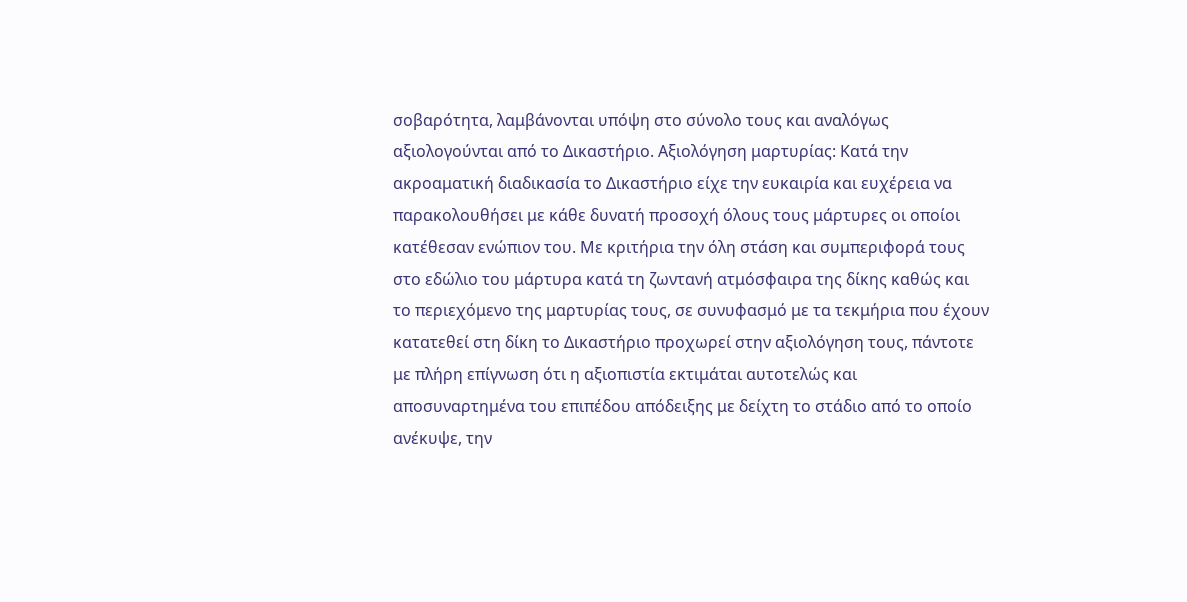σοβαρότητα, λαμβάνονται υπόψη στο σύνολο τους και αναλόγως αξιολογούνται από το Δικαστήριο. Αξιολόγηση μαρτυρίας: Κατά την ακροαματική διαδικασία το Δικαστήριο είχε την ευκαιρία και ευχέρεια να παρακολουθήσει με κάθε δυνατή προσοχή όλους τους μάρτυρες οι οποίοι κατέθεσαν ενώπιον του. Με κριτήρια την όλη στάση και συμπεριφορά τους στο εδώλιο του μάρτυρα κατά τη ζωντανή ατμόσφαιρα της δίκης καθώς και το περιεχόμενο της μαρτυρίας τους, σε συνυφασμό με τα τεκμήρια που έχουν κατατεθεί στη δίκη το Δικαστήριο προχωρεί στην αξιολόγηση τους, πάντοτε με πλήρη επίγνωση ότι η αξιοπιστία εκτιμάται αυτοτελώς και αποσυναρτημένα του επιπέδου απόδειξης με δείχτη το στάδιο από το οποίο ανέκυψε, την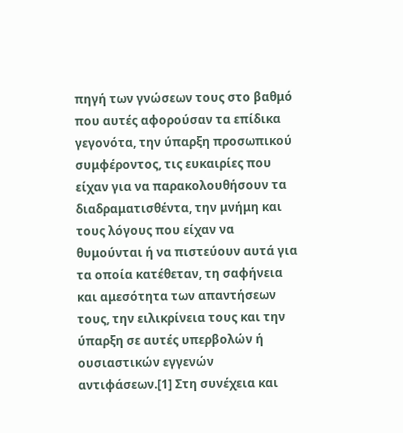πηγή των γνώσεων τους στο βαθμό που αυτές αφορούσαν τα επίδικα γεγονότα, την ύπαρξη προσωπικού συμφέροντος, τις ευκαιρίες που είχαν για να παρακολουθήσουν τα διαδραματισθέντα, την μνήμη και τους λόγους που είχαν να θυμούνται ή να πιστεύουν αυτά για τα οποία κατέθεταν, τη σαφήνεια και αμεσότητα των απαντήσεων τους, την ειλικρίνεια τους και την ύπαρξη σε αυτές υπερβολών ή ουσιαστικών εγγενών αντιφάσεων.[1] Στη συνέχεια και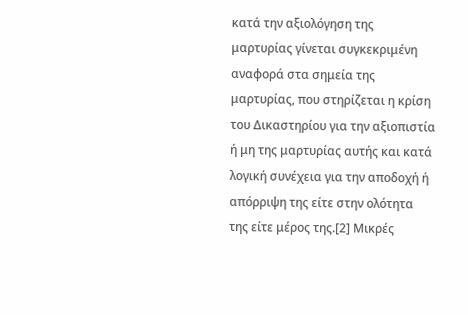κατά την αξιολόγηση της μαρτυρίας γίνεται συγκεκριμένη αναφορά στα σημεία της μαρτυρίας, που στηρίζεται η κρίση του Δικαστηρίου για την αξιοπιστία ή μη της μαρτυρίας αυτής και κατά λογική συνέχεια για την αποδοχή ή απόρριψη της είτε στην ολότητα της είτε μέρος της.[2] Μικρές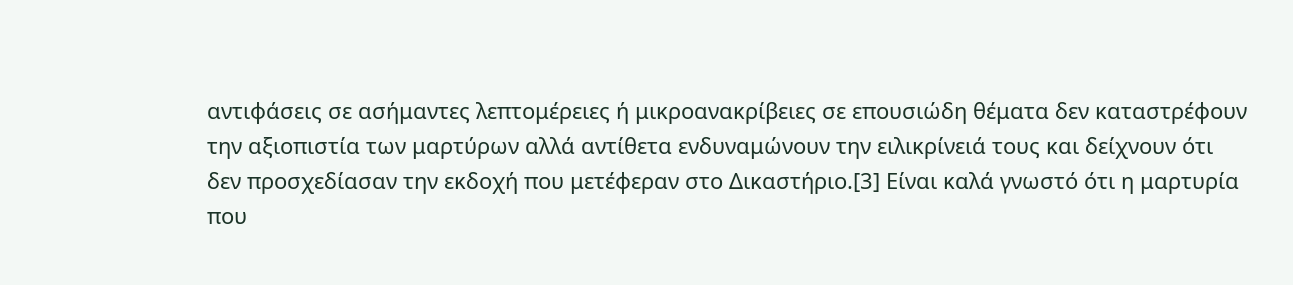αντιφάσεις σε ασήμαντες λεπτομέρειες ή μικροανακρίβειες σε επουσιώδη θέματα δεν καταστρέφουν την αξιοπιστία των μαρτύρων αλλά αντίθετα ενδυναμώνουν την ειλικρίνειά τους και δείχνουν ότι δεν προσχεδίασαν την εκδοχή που μετέφεραν στο Δικαστήριο.[3] Είναι καλά γνωστό ότι η μαρτυρία που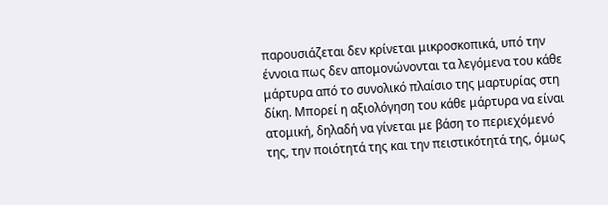παρουσιάζεται δεν κρίνεται μικροσκοπικά, υπό την έννοια πως δεν απομονώνονται τα λεγόμενα του κάθε μάρτυρα από το συνολικό πλαίσιο της μαρτυρίας στη δίκη. Μπορεί η αξιολόγηση του κάθε μάρτυρα να είναι ατομική, δηλαδή να γίνεται με βάση το περιεχόμενό της, την ποιότητά της και την πειστικότητά της, όμως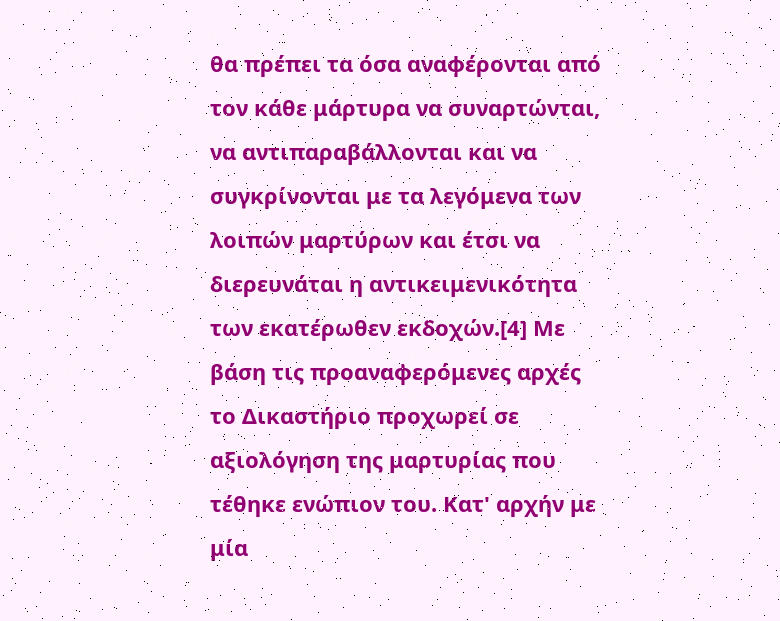θα πρέπει τα όσα αναφέρονται από τον κάθε μάρτυρα να συναρτώνται, να αντιπαραβάλλονται και να συγκρίνονται με τα λεγόμενα των λοιπών μαρτύρων και έτσι να διερευνάται η αντικειμενικότητα των εκατέρωθεν εκδοχών.[4] Με βάση τις προαναφερόμενες αρχές το Δικαστήριο προχωρεί σε αξιολόγηση της μαρτυρίας που τέθηκε ενώπιον του. Κατ' αρχήν με μία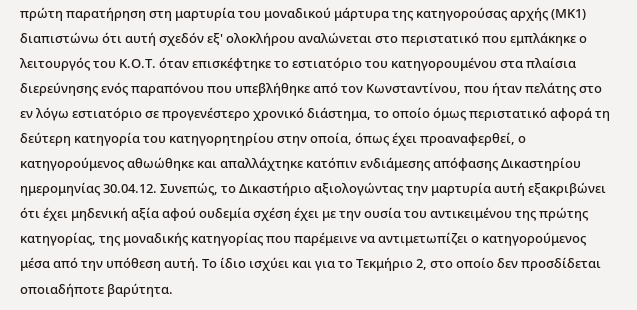πρώτη παρατήρηση στη μαρτυρία του μοναδικού μάρτυρα της κατηγορούσας αρχής (ΜΚ1) διαπιστώνω ότι αυτή σχεδόν εξ' ολοκλήρου αναλώνεται στο περιστατικό που εμπλάκηκε ο λειτουργός του Κ.Ο.Τ. όταν επισκέφτηκε το εστιατόριο του κατηγορουμένου στα πλαίσια διερεύνησης ενός παραπόνου που υπεβλήθηκε από τον Κωνσταντίνου, που ήταν πελάτης στο εν λόγω εστιατόριο σε προγενέστερο χρονικό διάστημα, το οποίο όμως περιστατικό αφορά τη δεύτερη κατηγορία του κατηγορητηρίου στην οποία, όπως έχει προαναφερθεί, ο κατηγορούμενος αθωώθηκε και απαλλάχτηκε κατόπιν ενδιάμεσης απόφασης Δικαστηρίου ημερομηνίας 30.04.12. Συνεπώς, το Δικαστήριο αξιολογώντας την μαρτυρία αυτή εξακριβώνει ότι έχει μηδενική αξία αφού ουδεμία σχέση έχει με την ουσία του αντικειμένου της πρώτης κατηγορίας, της μοναδικής κατηγορίας που παρέμεινε να αντιμετωπίζει ο κατηγορούμενος μέσα από την υπόθεση αυτή. Το ίδιο ισχύει και για το Τεκμήριο 2, στο οποίο δεν προσδίδεται οποιαδήποτε βαρύτητα.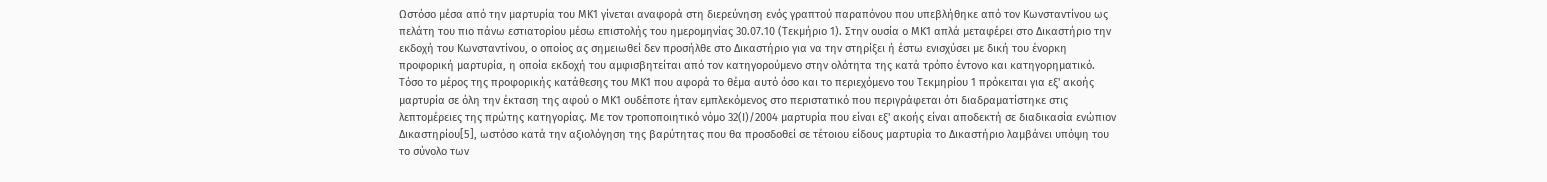Ωστόσο μέσα από την μαρτυρία του ΜΚ1 γίνεται αναφορά στη διερεύνηση ενός γραπτού παραπόνου που υπεβλήθηκε από τον Κωνσταντίνου ως πελάτη του πιο πάνω εστιατορίου μέσω επιστολής του ημερομηνίας 30.07.10 (Τεκμήριο 1). Στην ουσία ο ΜΚ1 απλά μεταφέρει στο Δικαστήριο την εκδοχή του Κωνσταντίνου, ο οποίος ας σημειωθεί δεν προσήλθε στο Δικαστήριο για να την στηρίξει ή έστω ενισχύσει με δική του ένορκη προφορική μαρτυρία, η οποία εκδοχή του αμφισβητείται από τον κατηγορούμενο στην ολότητα της κατά τρόπο έντονο και κατηγορηματικό. Τόσο το μέρος της προφορικής κατάθεσης του ΜΚ1 που αφορά το θέμα αυτό όσο και το περιεχόμενο του Τεκμηρίου 1 πρόκειται για εξ' ακοής μαρτυρία σε όλη την έκταση της αφού ο ΜΚ1 ουδέποτε ήταν εμπλεκόμενος στο περιστατικό που περιγράφεται ότι διαδραματίστηκε στις λεπτομέρειες της πρώτης κατηγορίας. Με τον τροποποιητικό νόμο 32(Ι)/2004 μαρτυρία που είναι εξ' ακοής είναι αποδεκτή σε διαδικασία ενώπιον Δικαστηρίου[5], ωστόσο κατά την αξιολόγηση της βαρύτητας που θα προσδοθεί σε τέτοιου είδους μαρτυρία το Δικαστήριο λαμβάνει υπόψη του το σύνολο των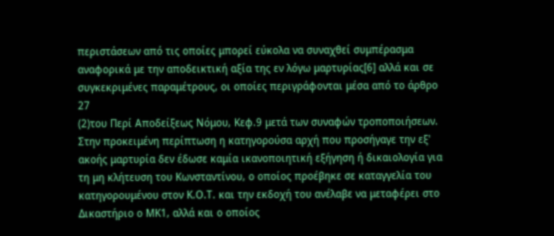περιστάσεων από τις οποίες μπορεί εύκολα να συναχθεί συμπέρασμα αναφορικά με την αποδεικτική αξία της εν λόγω μαρτυρίας[6] αλλά και σε συγκεκριμένες παραμέτρους, οι οποίες περιγράφονται μέσα από το άρθρο 27
(2)του Περί Αποδείξεως Νόμου, Κεφ.9 μετά των συναφών τροποποιήσεων. Στην προκειμένη περίπτωση η κατηγορούσα αρχή που προσήγαγε την εξ' ακοής μαρτυρία δεν έδωσε καμία ικανοποιητική εξήγηση ή δικαιολογία για τη μη κλήτευση του Κωνσταντίνου, ο οποίος προέβηκε σε καταγγελία του κατηγορουμένου στον Κ.Ο.Τ. και την εκδοχή του ανέλαβε να μεταφέρει στο Δικαστήριο ο ΜΚ1, αλλά και ο οποίος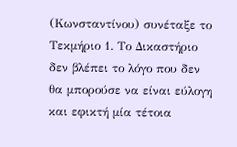(Κωνσταντίνου) συνέταξε το Τεκμήριο 1. Το Δικαστήριο δεν βλέπει το λόγο που δεν θα μπορούσε να είναι εύλογη και εφικτή μία τέτοια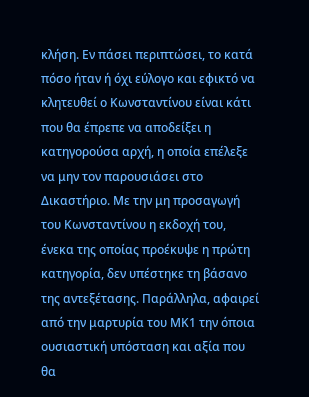κλήση. Εν πάσει περιπτώσει, το κατά πόσο ήταν ή όχι εύλογο και εφικτό να κλητευθεί ο Κωνσταντίνου είναι κάτι που θα έπρεπε να αποδείξει η κατηγορούσα αρχή, η οποία επέλεξε να μην τον παρουσιάσει στο Δικαστήριο. Με την μη προσαγωγή του Κωνσταντίνου η εκδοχή του, ένεκα της οποίας προέκυψε η πρώτη κατηγορία, δεν υπέστηκε τη βάσανο της αντεξέτασης. Παράλληλα, αφαιρεί από την μαρτυρία του ΜΚ1 την όποια ουσιαστική υπόσταση και αξία που θα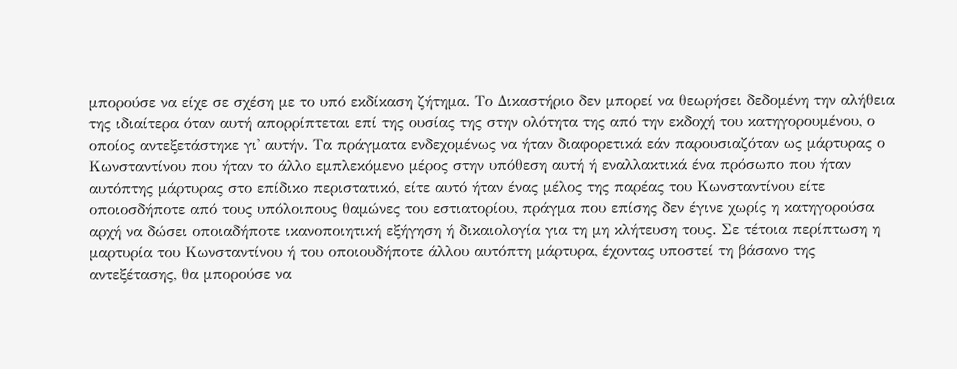μπορούσε να είχε σε σχέση με το υπό εκδίκαση ζήτημα. Το Δικαστήριο δεν μπορεί να θεωρήσει δεδομένη την αλήθεια της ιδιαίτερα όταν αυτή απορρίπτεται επί της ουσίας της στην ολότητα της από την εκδοχή του κατηγορουμένου, ο οποίος αντεξετάστηκε γι' αυτήν. Τα πράγματα ενδεχομένως να ήταν διαφορετικά εάν παρουσιαζόταν ως μάρτυρας ο Κωνσταντίνου που ήταν το άλλο εμπλεκόμενο μέρος στην υπόθεση αυτή ή εναλλακτικά ένα πρόσωπο που ήταν αυτόπτης μάρτυρας στο επίδικο περιστατικό, είτε αυτό ήταν ένας μέλος της παρέας του Κωνσταντίνου είτε οποιοσδήποτε από τους υπόλοιπους θαμώνες του εστιατορίου, πράγμα που επίσης δεν έγινε χωρίς η κατηγορούσα αρχή να δώσει οποιαδήποτε ικανοποιητική εξήγηση ή δικαιολογία για τη μη κλήτευση τους. Σε τέτοια περίπτωση η μαρτυρία του Κωνσταντίνου ή του οποιουδήποτε άλλου αυτόπτη μάρτυρα, έχοντας υποστεί τη βάσανο της αντεξέτασης, θα μπορούσε να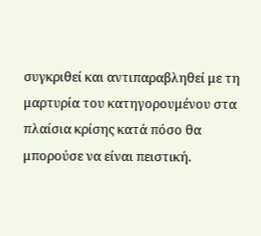συγκριθεί και αντιπαραβληθεί με τη μαρτυρία του κατηγορουμένου στα πλαίσια κρίσης κατά πόσο θα μπορούσε να είναι πειστική.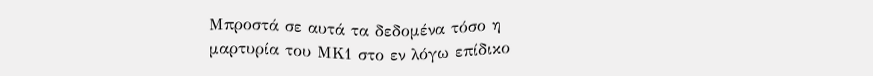Μπροστά σε αυτά τα δεδομένα τόσο η μαρτυρία του ΜΚ1 στο εν λόγω επίδικο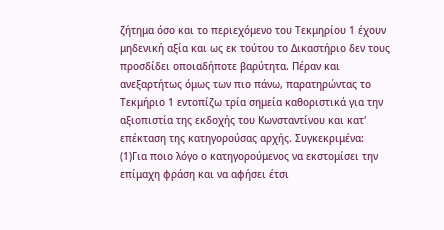ζήτημα όσο και το περιεχόμενο του Τεκμηρίου 1 έχουν μηδενική αξία και ως εκ τούτου το Δικαστήριο δεν τους προσδίδει οποιαδήποτε βαρύτητα. Πέραν και ανεξαρτήτως όμως των πιο πάνω, παρατηρώντας το Τεκμήριο 1 εντοπίζω τρία σημεία καθοριστικά για την αξιοπιστία της εκδοχής του Κωνσταντίνου και κατ' επέκταση της κατηγορούσας αρχής. Συγκεκριμένα:
(1)Για ποιο λόγο ο κατηγορούμενος να εκστομίσει την επίμαχη φράση και να αφήσει έτσι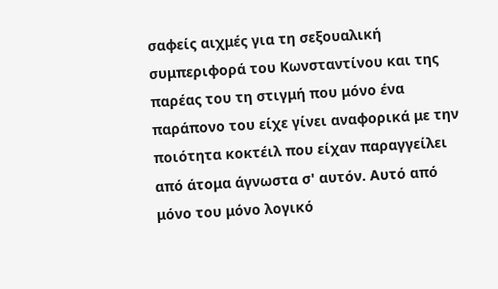σαφείς αιχμές για τη σεξουαλική συμπεριφορά του Κωνσταντίνου και της παρέας του τη στιγμή που μόνο ένα παράπονο του είχε γίνει αναφορικά με την ποιότητα κοκτέιλ που είχαν παραγγείλει από άτομα άγνωστα σ' αυτόν. Αυτό από μόνο του μόνο λογικό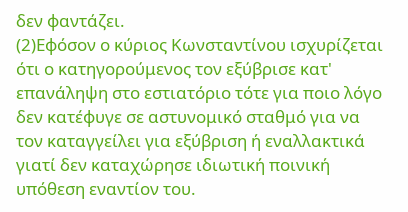δεν φαντάζει.
(2)Εφόσον ο κύριος Κωνσταντίνου ισχυρίζεται ότι ο κατηγορούμενος τον εξύβρισε κατ' επανάληψη στο εστιατόριο τότε για ποιο λόγο δεν κατέφυγε σε αστυνομικό σταθμό για να τον καταγγείλει για εξύβριση ή εναλλακτικά γιατί δεν καταχώρησε ιδιωτική ποινική υπόθεση εναντίον του.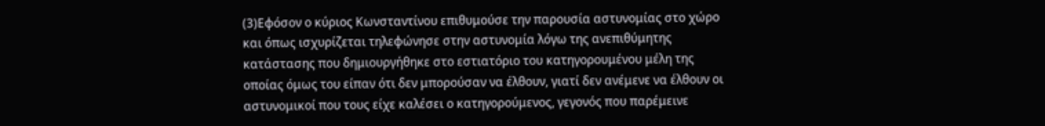(3)Εφόσον ο κύριος Κωνσταντίνου επιθυμούσε την παρουσία αστυνομίας στο χώρο και όπως ισχυρίζεται τηλεφώνησε στην αστυνομία λόγω της ανεπιθύμητης κατάστασης που δημιουργήθηκε στο εστιατόριο του κατηγορουμένου μέλη της οποίας όμως του είπαν ότι δεν μπορούσαν να έλθουν, γιατί δεν ανέμενε να έλθουν οι αστυνομικοί που τους είχε καλέσει ο κατηγορούμενος, γεγονός που παρέμεινε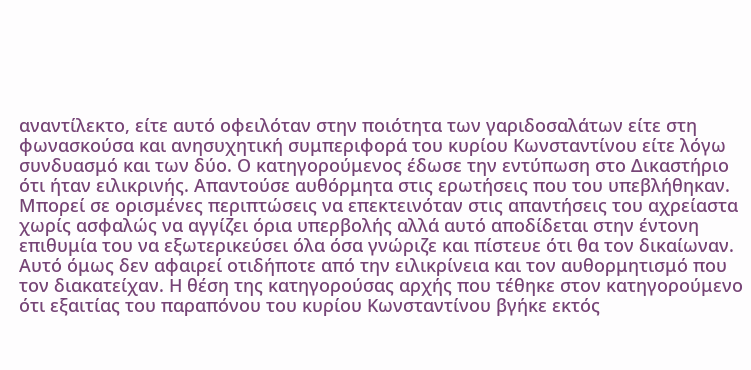αναντίλεκτο, είτε αυτό οφειλόταν στην ποιότητα των γαριδοσαλάτων είτε στη φωνασκούσα και ανησυχητική συμπεριφορά του κυρίου Κωνσταντίνου είτε λόγω συνδυασμό και των δύο. Ο κατηγορούμενος έδωσε την εντύπωση στο Δικαστήριο ότι ήταν ειλικρινής. Απαντούσε αυθόρμητα στις ερωτήσεις που του υπεβλήθηκαν. Μπορεί σε ορισμένες περιπτώσεις να επεκτεινόταν στις απαντήσεις του αχρείαστα χωρίς ασφαλώς να αγγίζει όρια υπερβολής αλλά αυτό αποδίδεται στην έντονη επιθυμία του να εξωτερικεύσει όλα όσα γνώριζε και πίστευε ότι θα τον δικαίωναν. Αυτό όμως δεν αφαιρεί οτιδήποτε από την ειλικρίνεια και τον αυθορμητισμό που τον διακατείχαν. Η θέση της κατηγορούσας αρχής που τέθηκε στον κατηγορούμενο ότι εξαιτίας του παραπόνου του κυρίου Κωνσταντίνου βγήκε εκτός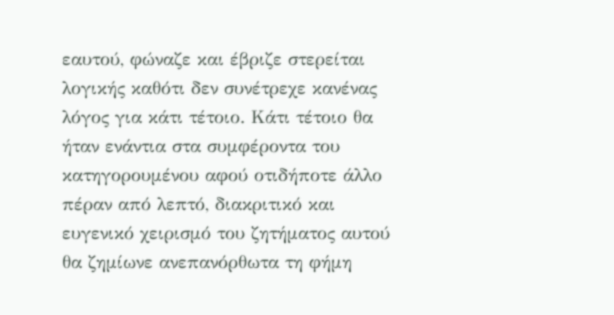εαυτού, φώναζε και έβριζε στερείται λογικής καθότι δεν συνέτρεχε κανένας λόγος για κάτι τέτοιο. Κάτι τέτοιο θα ήταν ενάντια στα συμφέροντα του κατηγορουμένου αφού οτιδήποτε άλλο πέραν από λεπτό, διακριτικό και ευγενικό χειρισμό του ζητήματος αυτού θα ζημίωνε ανεπανόρθωτα τη φήμη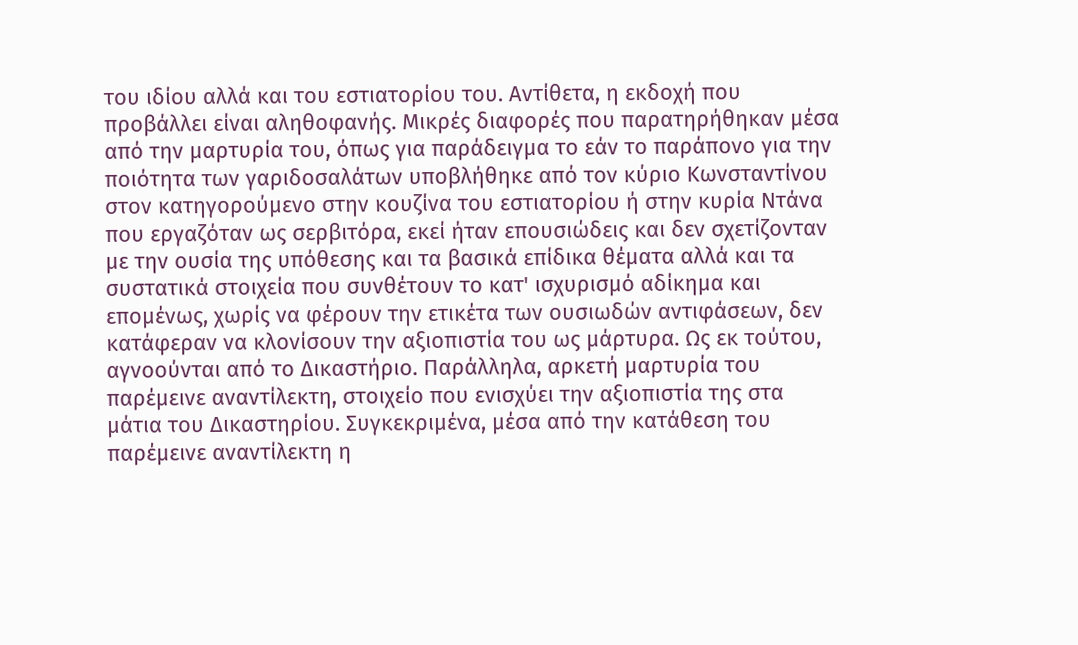του ιδίου αλλά και του εστιατορίου του. Αντίθετα, η εκδοχή που προβάλλει είναι αληθοφανής. Μικρές διαφορές που παρατηρήθηκαν μέσα από την μαρτυρία του, όπως για παράδειγμα το εάν το παράπονο για την ποιότητα των γαριδοσαλάτων υποβλήθηκε από τον κύριο Κωνσταντίνου στον κατηγορούμενο στην κουζίνα του εστιατορίου ή στην κυρία Ντάνα που εργαζόταν ως σερβιτόρα, εκεί ήταν επουσιώδεις και δεν σχετίζονταν με την ουσία της υπόθεσης και τα βασικά επίδικα θέματα αλλά και τα συστατικά στοιχεία που συνθέτουν το κατ' ισχυρισμό αδίκημα και επομένως, χωρίς να φέρουν την ετικέτα των ουσιωδών αντιφάσεων, δεν κατάφεραν να κλονίσουν την αξιοπιστία του ως μάρτυρα. Ως εκ τούτου, αγνοούνται από το Δικαστήριο. Παράλληλα, αρκετή μαρτυρία του παρέμεινε αναντίλεκτη, στοιχείο που ενισχύει την αξιοπιστία της στα μάτια του Δικαστηρίου. Συγκεκριμένα, μέσα από την κατάθεση του παρέμεινε αναντίλεκτη η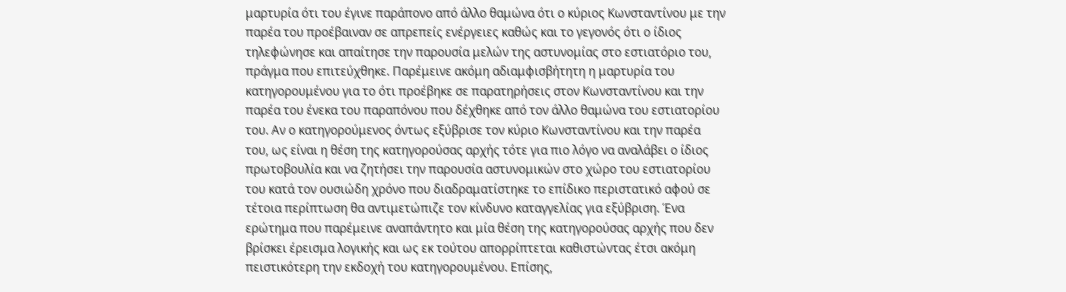μαρτυρία ότι του έγινε παράπονο από άλλο θαμώνα ότι ο κύριος Κωνσταντίνου με την παρέα του προέβαιναν σε απρεπείς ενέργειες καθώς και το γεγονός ότι ο ίδιος τηλεφώνησε και απαίτησε την παρουσία μελών της αστυνομίας στο εστιατόριο του, πράγμα που επιτεύχθηκε. Παρέμεινε ακόμη αδιαμφισβήτητη η μαρτυρία του κατηγορουμένου για το ότι προέβηκε σε παρατηρήσεις στον Κωνσταντίνου και την παρέα του ένεκα του παραπόνου που δέχθηκε από τον άλλο θαμώνα του εστιατορίου του. Αν ο κατηγορούμενος όντως εξύβρισε τον κύριο Κωνσταντίνου και την παρέα του, ως είναι η θέση της κατηγορούσας αρχής τότε για πιο λόγο να αναλάβει ο ίδιος πρωτοβουλία και να ζητήσει την παρουσία αστυνομικών στο χώρο του εστιατορίου του κατά τον ουσιώδη χρόνο που διαδραματίστηκε το επίδικο περιστατικό αφού σε τέτοια περίπτωση θα αντιμετώπιζε τον κίνδυνο καταγγελίας για εξύβριση. Ένα ερώτημα που παρέμεινε αναπάντητο και μία θέση της κατηγορούσας αρχής που δεν βρίσκει έρεισμα λογικής και ως εκ τούτου απορρίπτεται καθιστώντας έτσι ακόμη πειστικότερη την εκδοχή του κατηγορουμένου. Επίσης,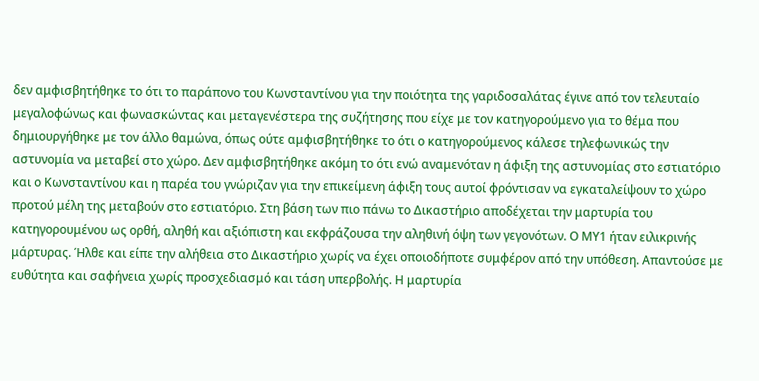δεν αμφισβητήθηκε το ότι το παράπονο του Κωνσταντίνου για την ποιότητα της γαριδοσαλάτας έγινε από τον τελευταίο μεγαλοφώνως και φωνασκώντας και μεταγενέστερα της συζήτησης που είχε με τον κατηγορούμενο για το θέμα που δημιουργήθηκε με τον άλλο θαμώνα, όπως ούτε αμφισβητήθηκε το ότι ο κατηγορούμενος κάλεσε τηλεφωνικώς την αστυνομία να μεταβεί στο χώρο. Δεν αμφισβητήθηκε ακόμη το ότι ενώ αναμενόταν η άφιξη της αστυνομίας στο εστιατόριο και ο Κωνσταντίνου και η παρέα του γνώριζαν για την επικείμενη άφιξη τους αυτοί φρόντισαν να εγκαταλείψουν το χώρο προτού μέλη της μεταβούν στο εστιατόριο. Στη βάση των πιο πάνω το Δικαστήριο αποδέχεται την μαρτυρία του κατηγορουμένου ως ορθή, αληθή και αξιόπιστη και εκφράζουσα την αληθινή όψη των γεγονότων. Ο ΜΥ1 ήταν ειλικρινής μάρτυρας. Ήλθε και είπε την αλήθεια στο Δικαστήριο χωρίς να έχει οποιοδήποτε συμφέρον από την υπόθεση. Απαντούσε με ευθύτητα και σαφήνεια χωρίς προσχεδιασμό και τάση υπερβολής. Η μαρτυρία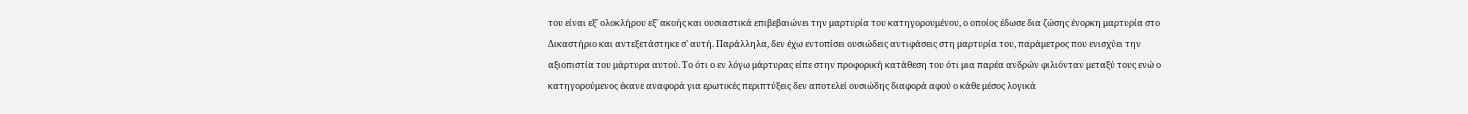του είναι εξ' ολοκλήρου εξ' ακοής και ουσιαστικά επιβεβαιώνει την μαρτυρία του κατηγορουμένου, ο οποίος έδωσε δια ζώσης ένορκη μαρτυρία στο Δικαστήριο και αντεξετάστηκε σ' αυτή. Παράλληλα, δεν έχω εντοπίσει ουσιώδεις αντιφάσεις στη μαρτυρία του, παράμετρος που ενισχύει την αξιοπιστία του μάρτυρα αυτού. Το ότι ο εν λόγω μάρτυρας είπε στην προφορική κατάθεση του ότι μια παρέα ανδρών φιλιόνταν μεταξύ τους ενώ ο κατηγορούμενος έκανε αναφορά για ερωτικές περιπτύξεις δεν αποτελεί ουσιώδης διαφορά αφού ο κάθε μέσος λογικά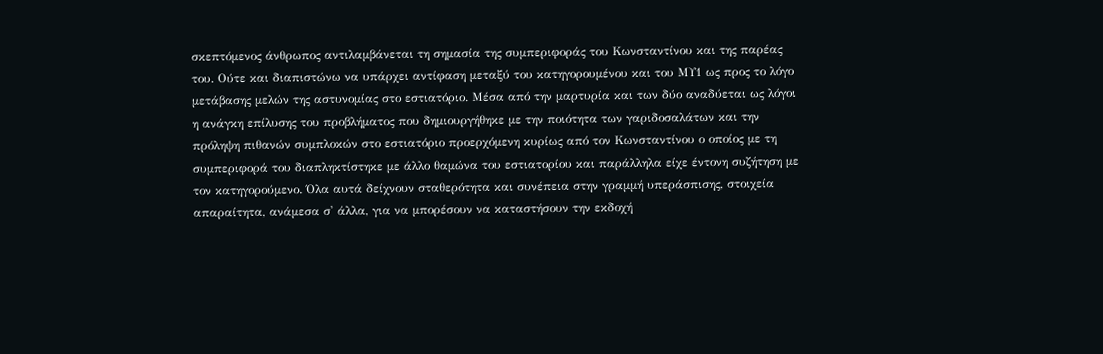σκεπτόμενος άνθρωπος αντιλαμβάνεται τη σημασία της συμπεριφοράς του Κωνσταντίνου και της παρέας του. Ούτε και διαπιστώνω να υπάρχει αντίφαση μεταξύ του κατηγορουμένου και του ΜΥ1 ως προς το λόγο μετάβασης μελών της αστυνομίας στο εστιατόριο. Μέσα από την μαρτυρία και των δύο αναδύεται ως λόγοι η ανάγκη επίλυσης του προβλήματος που δημιουργήθηκε με την ποιότητα των γαριδοσαλάτων και την πρόληψη πιθανών συμπλοκών στο εστιατόριο προερχόμενη κυρίως από τον Κωνσταντίνου ο οποίος με τη συμπεριφορά του διαπληκτίστηκε με άλλο θαμώνα του εστιατορίου και παράλληλα είχε έντονη συζήτηση με τον κατηγορούμενο. Όλα αυτά δείχνουν σταθερότητα και συνέπεια στην γραμμή υπεράσπισης, στοιχεία απαραίτητα, ανάμεσα σ' άλλα, για να μπορέσουν να καταστήσουν την εκδοχή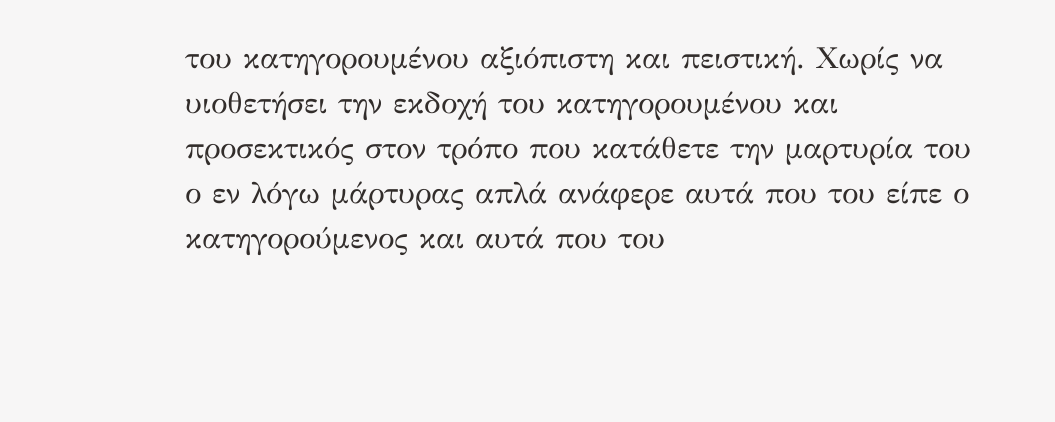του κατηγορουμένου αξιόπιστη και πειστική. Χωρίς να υιοθετήσει την εκδοχή του κατηγορουμένου και προσεκτικός στον τρόπο που κατάθετε την μαρτυρία του ο εν λόγω μάρτυρας απλά ανάφερε αυτά που του είπε ο κατηγορούμενος και αυτά που του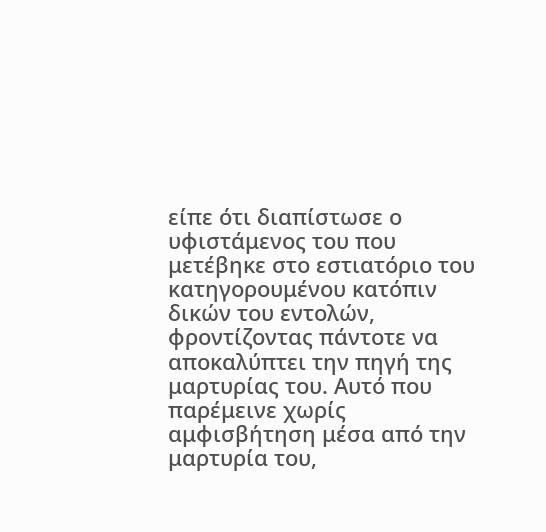είπε ότι διαπίστωσε ο υφιστάμενος του που μετέβηκε στο εστιατόριο του κατηγορουμένου κατόπιν δικών του εντολών, φροντίζοντας πάντοτε να αποκαλύπτει την πηγή της μαρτυρίας του. Αυτό που παρέμεινε χωρίς αμφισβήτηση μέσα από την μαρτυρία του,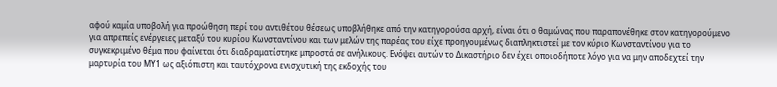αφού καμία υποβολή για προώθηση περί του αντιθέτου θέσεως υποβλήθηκε από την κατηγορούσα αρχή, είναι ότι ο θαμώνας που παραπονέθηκε στον κατηγορούμενο για απρεπείς ενέργειες μεταξύ του κυρίου Κωνσταντίνου και των μελών της παρέας του είχε προηγουμένως διαπληκτιστεί με τον κύριο Κωνσταντίνου για το συγκεκριμένο θέμα που φαίνεται ότι διαδραματίστηκε μπροστά σε ανήλικους. Ενόψει αυτών το Δικαστήριο δεν έχει οποιοδήποτε λόγο για να μην αποδεχτεί την μαρτυρία του ΜΥ1 ως αξιόπιστη και ταυτόχρονα ενισχυτική της εκδοχής του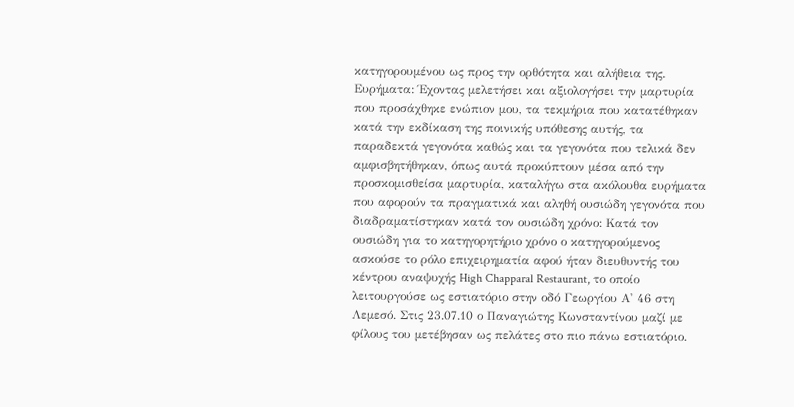κατηγορουμένου ως προς την ορθότητα και αλήθεια της. Ευρήματα: Έχοντας μελετήσει και αξιολογήσει την μαρτυρία που προσάχθηκε ενώπιον μου, τα τεκμήρια που κατατέθηκαν κατά την εκδίκαση της ποινικής υπόθεσης αυτής, τα παραδεκτά γεγονότα καθώς και τα γεγονότα που τελικά δεν αμφισβητήθηκαν, όπως αυτά προκύπτουν μέσα από την προσκομισθείσα μαρτυρία, καταλήγω στα ακόλουθα ευρήματα που αφορούν τα πραγματικά και αληθή ουσιώδη γεγονότα που διαδραματίστηκαν κατά τον ουσιώδη χρόνο: Κατά τον ουσιώδη για το κατηγορητήριο χρόνο ο κατηγορούμενος ασκούσε το ρόλο επιχειρηματία αφού ήταν διευθυντής του κέντρου αναψυχής High Chapparal Restaurant, το οποίο λειτουργούσε ως εστιατόριο στην οδό Γεωργίου Α' 46 στη Λεμεσό. Στις 23.07.10 ο Παναγιώτης Κωνσταντίνου μαζί με φίλους του μετέβησαν ως πελάτες στο πιο πάνω εστιατόριο.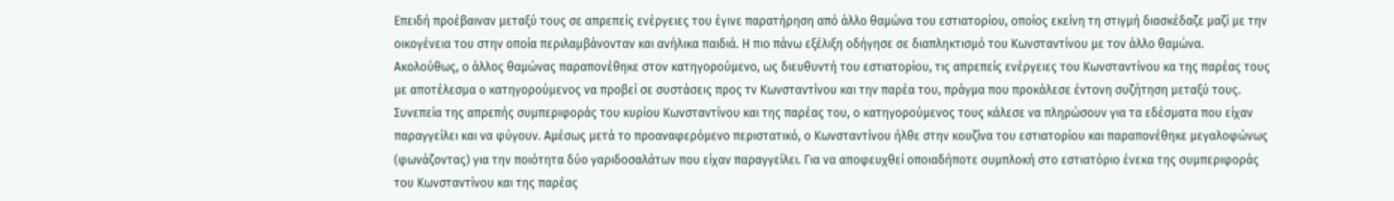Επειδή προέβαιναν μεταξύ τους σε απρεπείς ενέργειες του έγινε παρατήρηση από άλλο θαμώνα του εστιατορίου, οποίος εκείνη τη στιγμή διασκέδαζε μαζί με την οικογένεια του στην οποία περιλαμβάνονταν και ανήλικα παιδιά. Η πιο πάνω εξέλιξη οδήγησε σε διαπληκτισμό του Κωνσταντίνου με τον άλλο θαμώνα. Ακολούθως, ο άλλος θαμώνας παραπονέθηκε στον κατηγορούμενο, ως διευθυντή του εστιατορίου, τις απρεπείς ενέργειες του Κωνσταντίνου κα της παρέας τους με αποτέλεσμα ο κατηγορούμενος να προβεί σε συστάσεις προς τν Κωνσταντίνου και την παρέα του, πράγμα που προκάλεσε έντονη συζήτηση μεταξύ τους. Συνεπεία της απρεπής συμπεριφοράς του κυρίου Κωνσταντίνου και της παρέας του, ο κατηγορούμενος τους κάλεσε να πληρώσουν για τα εδέσματα που είχαν παραγγείλει και να φύγουν. Αμέσως μετά το προαναφερόμενο περιστατικό, ο Κωνσταντίνου ήλθε στην κουζίνα του εστιατορίου και παραπονέθηκε μεγαλοφώνως (φωνάζοντας) για την ποιότητα δύο γαριδοσαλάτων που είχαν παραγγείλει. Για να αποφευχθεί οποιαδήποτε συμπλοκή στο εστιατόριο ένεκα της συμπεριφοράς του Κωνσταντίνου και της παρέας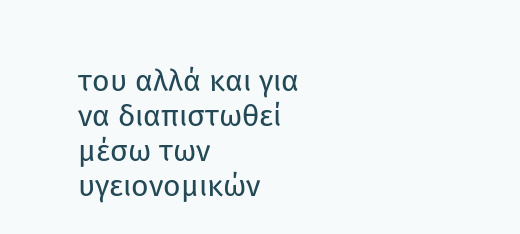του αλλά και για να διαπιστωθεί μέσω των υγειονομικών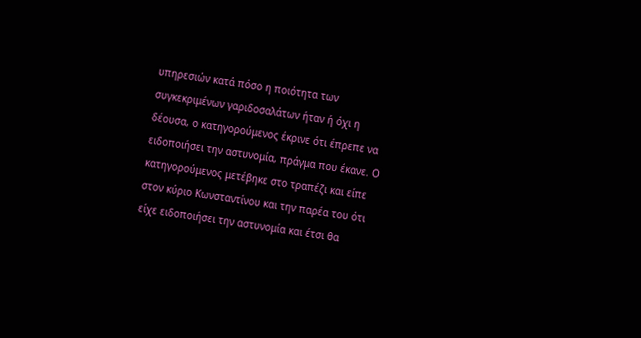υπηρεσιών κατά πόσο η ποιότητα των συγκεκριμένων γαριδοσαλάτων ήταν ή όχι η δέουσα, ο κατηγορούμενος έκρινε ότι έπρεπε να ειδοποιήσει την αστυνομία, πράγμα που έκανε. Ο κατηγορούμενος μετέβηκε στο τραπέζι και είπε στον κύριο Κωνσταντίνου και την παρέα του ότι είχε ειδοποιήσει την αστυνομία και έτσι θα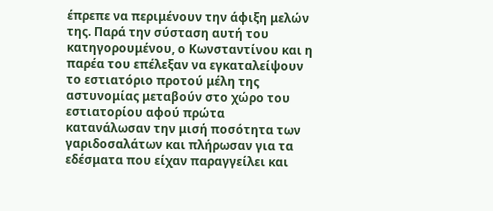έπρεπε να περιμένουν την άφιξη μελών της. Παρά την σύσταση αυτή του κατηγορουμένου, ο Κωνσταντίνου και η παρέα του επέλεξαν να εγκαταλείψουν το εστιατόριο προτού μέλη της αστυνομίας μεταβούν στο χώρο του εστιατορίου αφού πρώτα κατανάλωσαν την μισή ποσότητα των γαριδοσαλάτων και πλήρωσαν για τα εδέσματα που είχαν παραγγείλει και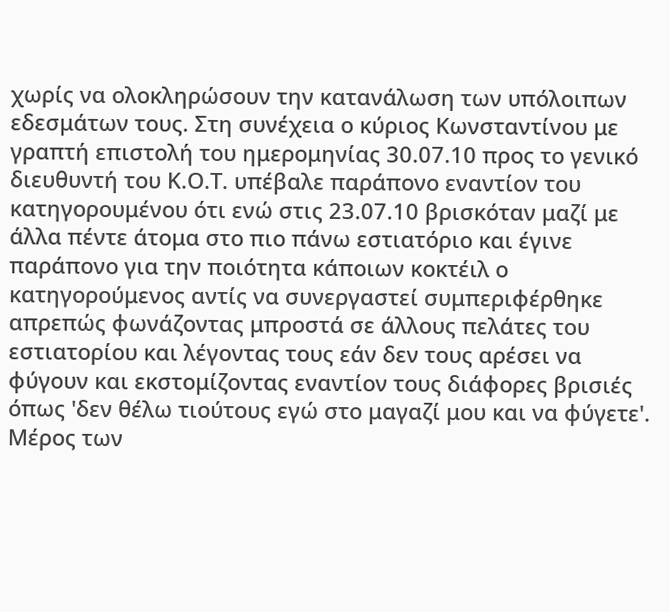χωρίς να ολοκληρώσουν την κατανάλωση των υπόλοιπων εδεσμάτων τους. Στη συνέχεια ο κύριος Κωνσταντίνου με γραπτή επιστολή του ημερομηνίας 30.07.10 προς το γενικό διευθυντή του Κ.Ο.Τ. υπέβαλε παράπονο εναντίον του κατηγορουμένου ότι ενώ στις 23.07.10 βρισκόταν μαζί με άλλα πέντε άτομα στο πιο πάνω εστιατόριο και έγινε παράπονο για την ποιότητα κάποιων κοκτέιλ ο κατηγορούμενος αντίς να συνεργαστεί συμπεριφέρθηκε απρεπώς φωνάζοντας μπροστά σε άλλους πελάτες του εστιατορίου και λέγοντας τους εάν δεν τους αρέσει να φύγουν και εκστομίζοντας εναντίον τους διάφορες βρισιές όπως 'δεν θέλω τιούτους εγώ στο μαγαζί μου και να φύγετε'. Μέρος των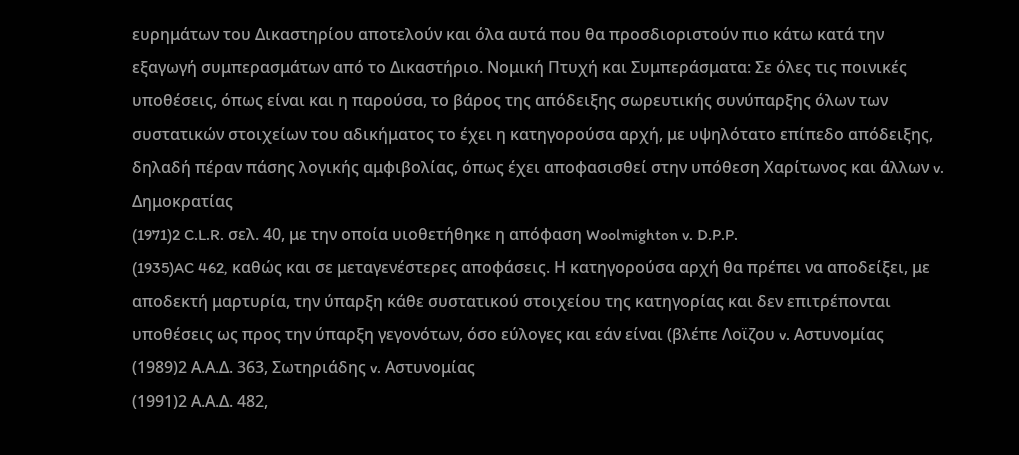ευρημάτων του Δικαστηρίου αποτελούν και όλα αυτά που θα προσδιοριστούν πιο κάτω κατά την εξαγωγή συμπερασμάτων από το Δικαστήριο. Νομική Πτυχή και Συμπεράσματα: Σε όλες τις ποινικές υποθέσεις, όπως είναι και η παρούσα, το βάρος της απόδειξης σωρευτικής συνύπαρξης όλων των συστατικών στοιχείων του αδικήματος το έχει η κατηγορούσα αρχή, με υψηλότατο επίπεδο απόδειξης, δηλαδή πέραν πάσης λογικής αμφιβολίας, όπως έχει αποφασισθεί στην υπόθεση Χαρίτωνος και άλλων v. Δημοκρατίας
(1971)2 C.L.R. σελ. 40, με την οποία υιοθετήθηκε η απόφαση Woolmighton v. D.P.P.
(1935)AC 462, καθώς και σε μεταγενέστερες αποφάσεις. Η κατηγορούσα αρχή θα πρέπει να αποδείξει, με αποδεκτή μαρτυρία, την ύπαρξη κάθε συστατικού στοιχείου της κατηγορίας και δεν επιτρέπονται υποθέσεις ως προς την ύπαρξη γεγονότων, όσο εύλογες και εάν είναι (βλέπε Λοϊζου v. Αστυνομίας
(1989)2 Α.Α.Δ. 363, Σωτηριάδης v. Αστυνομίας
(1991)2 Α.Α.Δ. 482,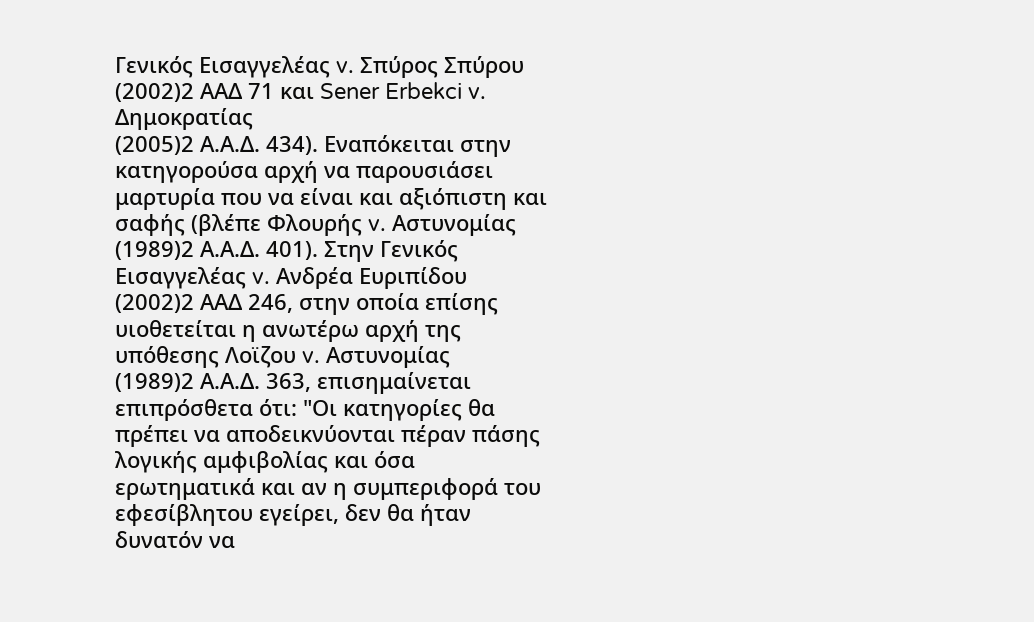Γενικός Εισαγγελέας v. Σπύρος Σπύρου
(2002)2 ΑΑΔ 71 και Sener Erbekci v. Δημοκρατίας
(2005)2 Α.Α.Δ. 434). Εναπόκειται στην κατηγορούσα αρχή να παρουσιάσει μαρτυρία που να είναι και αξιόπιστη και σαφής (βλέπε Φλουρής v. Αστυνομίας
(1989)2 Α.Α.Δ. 401). Στην Γενικός Εισαγγελέας v. Ανδρέα Ευριπίδου
(2002)2 ΑΑΔ 246, στην οποία επίσης υιοθετείται η ανωτέρω αρχή της υπόθεσης Λοϊζου v. Αστυνομίας
(1989)2 Α.Α.Δ. 363, επισημαίνεται επιπρόσθετα ότι: "Οι κατηγορίες θα πρέπει να αποδεικνύονται πέραν πάσης λογικής αμφιβολίας και όσα ερωτηματικά και αν η συμπεριφορά του εφεσίβλητου εγείρει, δεν θα ήταν δυνατόν να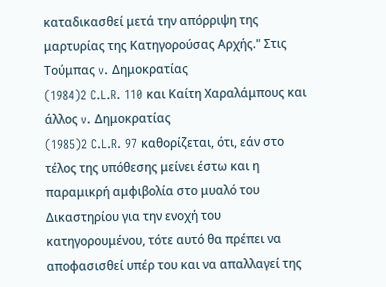καταδικασθεί μετά την απόρριψη της μαρτυρίας της Κατηγορούσας Αρχής." Στις Τούμπας v. Δημοκρατίας
(1984)2 C.L.R. 110 και Καίτη Χαραλάμπους και άλλος v. Δημοκρατίας
(1985)2 C.L.R. 97 καθορίζεται, ότι, εάν στο τέλος της υπόθεσης μείνει έστω και η παραμικρή αμφιβολία στο μυαλό του Δικαστηρίου για την ενοχή του κατηγορουμένου, τότε αυτό θα πρέπει να αποφασισθεί υπέρ του και να απαλλαγεί της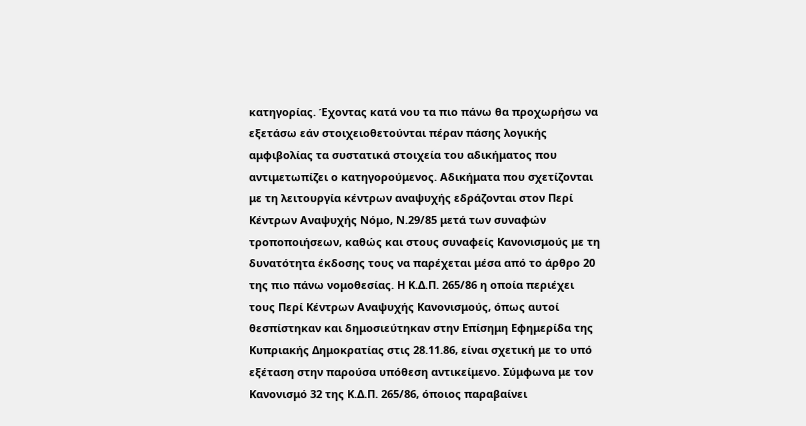κατηγορίας. Έχοντας κατά νου τα πιο πάνω θα προχωρήσω να εξετάσω εάν στοιχειοθετούνται πέραν πάσης λογικής αμφιβολίας τα συστατικά στοιχεία του αδικήματος που αντιμετωπίζει ο κατηγορούμενος. Αδικήματα που σχετίζονται με τη λειτουργία κέντρων αναψυχής εδράζονται στον Περί Κέντρων Αναψυχής Νόμο, Ν.29/85 μετά των συναφών τροποποιήσεων, καθώς και στους συναφείς Κανονισμούς με τη δυνατότητα έκδοσης τους να παρέχεται μέσα από το άρθρο 20 της πιο πάνω νομοθεσίας. Η Κ.Δ.Π. 265/86 η οποία περιέχει τους Περί Κέντρων Αναψυχής Κανονισμούς, όπως αυτοί θεσπίστηκαν και δημοσιεύτηκαν στην Επίσημη Εφημερίδα της Κυπριακής Δημοκρατίας στις 28.11.86, είναι σχετική με το υπό εξέταση στην παρούσα υπόθεση αντικείμενο. Σύμφωνα με τον Κανονισμό 32 της Κ.Δ.Π. 265/86, όποιος παραβαίνει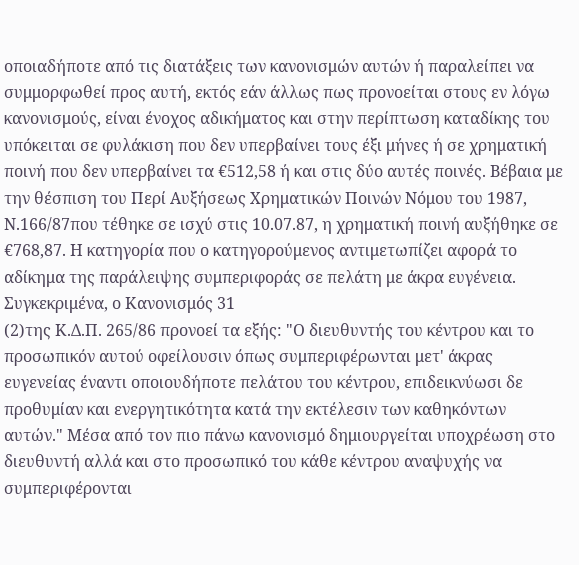οποιαδήποτε από τις διατάξεις των κανονισμών αυτών ή παραλείπει να συμμορφωθεί προς αυτή, εκτός εάν άλλως πως προνοείται στους εν λόγω κανονισμούς, είναι ένοχος αδικήματος και στην περίπτωση καταδίκης του υπόκειται σε φυλάκιση που δεν υπερβαίνει τους έξι μήνες ή σε χρηματική ποινή που δεν υπερβαίνει τα €512,58 ή και στις δύο αυτές ποινές. Βέβαια με την θέσπιση του Περί Αυξήσεως Χρηματικών Ποινών Νόμου του 1987, Ν.166/87που τέθηκε σε ισχύ στις 10.07.87, η χρηματική ποινή αυξήθηκε σε €768,87. Η κατηγορία που ο κατηγορούμενος αντιμετωπίζει αφορά το αδίκημα της παράλειψης συμπεριφοράς σε πελάτη με άκρα ευγένεια. Συγκεκριμένα, ο Κανονισμός 31
(2)της Κ.Δ.Π. 265/86 προνοεί τα εξής: "Ο διευθυντής του κέντρου και το προσωπικόν αυτού οφείλουσιν όπως συμπεριφέρωνται μετ' άκρας ευγενείας έναντι οποιουδήποτε πελάτου του κέντρου, επιδεικνύωσι δε προθυμίαν και ενεργητικότητα κατά την εκτέλεσιν των καθηκόντων αυτών." Μέσα από τον πιο πάνω κανονισμό δημιουργείται υποχρέωση στο διευθυντή αλλά και στο προσωπικό του κάθε κέντρου αναψυχής να συμπεριφέρονται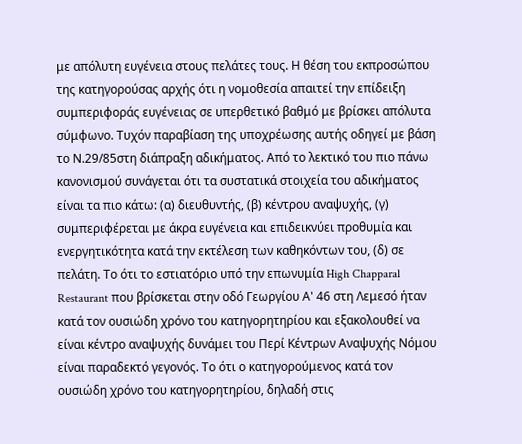με απόλυτη ευγένεια στους πελάτες τους. Η θέση του εκπροσώπου της κατηγορούσας αρχής ότι η νομοθεσία απαιτεί την επίδειξη συμπεριφοράς ευγένειας σε υπερθετικό βαθμό με βρίσκει απόλυτα σύμφωνο. Τυχόν παραβίαση της υποχρέωσης αυτής οδηγεί με βάση το Ν.29/85στη διάπραξη αδικήματος. Από το λεκτικό του πιο πάνω κανονισμού συνάγεται ότι τα συστατικά στοιχεία του αδικήματος είναι τα πιο κάτω: (α) διευθυντής, (β) κέντρου αναψυχής, (γ) συμπεριφέρεται με άκρα ευγένεια και επιδεικνύει προθυμία και ενεργητικότητα κατά την εκτέλεση των καθηκόντων του, (δ) σε πελάτη. Το ότι το εστιατόριο υπό την επωνυμία High Chapparal Restaurant που βρίσκεται στην οδό Γεωργίου Α' 46 στη Λεμεσό ήταν κατά τον ουσιώδη χρόνο του κατηγορητηρίου και εξακολουθεί να είναι κέντρο αναψυχής δυνάμει του Περί Κέντρων Αναψυχής Νόμου είναι παραδεκτό γεγονός. Το ότι ο κατηγορούμενος κατά τον ουσιώδη χρόνο του κατηγορητηρίου, δηλαδή στις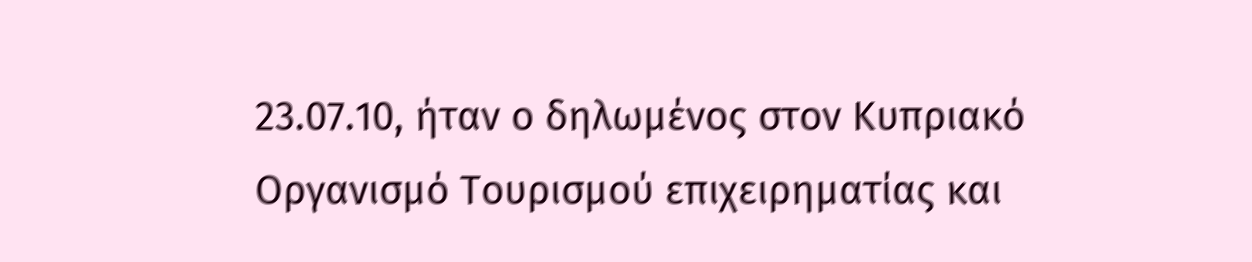23.07.10, ήταν ο δηλωμένος στον Κυπριακό Οργανισμό Τουρισμού επιχειρηματίας και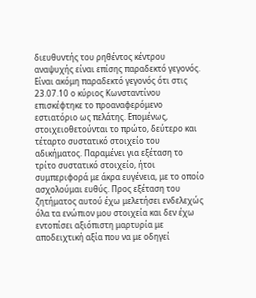διευθυντής του ρηθέντος κέντρου αναψυχής είναι επίσης παραδεκτό γεγονός. Είναι ακόμη παραδεκτό γεγονός ότι στις 23.07.10 ο κύριος Κωνσταντίνου επισκέφτηκε το προαναφερόμενο εστιατόριο ως πελάτης. Επομένως, στοιχειοθετούνται το πρώτο, δεύτερο και τέταρτο συστατικό στοιχείο του αδικήματος. Παραμένει για εξέταση το τρίτο συστατικό στοιχείο, ήτοι συμπεριφορά με άκρα ευγένεια, με το οποίο ασχολούμαι ευθύς. Προς εξέταση του ζητήματος αυτού έχω μελετήσει ενδελεχώς όλα τα ενώπιον μου στοιχεία και δεν έχω εντοπίσει αξιόπιστη μαρτυρία με αποδειχτική αξία που να με οδηγεί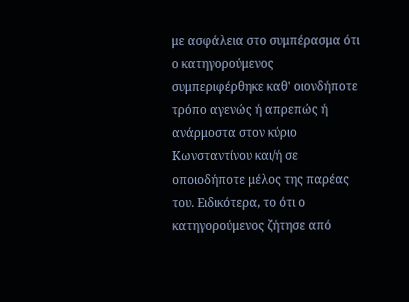με ασφάλεια στο συμπέρασμα ότι ο κατηγορούμενος συμπεριφέρθηκε καθ' οιονδήποτε τρόπο αγενώς ή απρεπώς ή ανάρμοστα στον κύριο Κωνσταντίνου και/ή σε οποιοδήποτε μέλος της παρέας του. Ειδικότερα, το ότι ο κατηγορούμενος ζήτησε από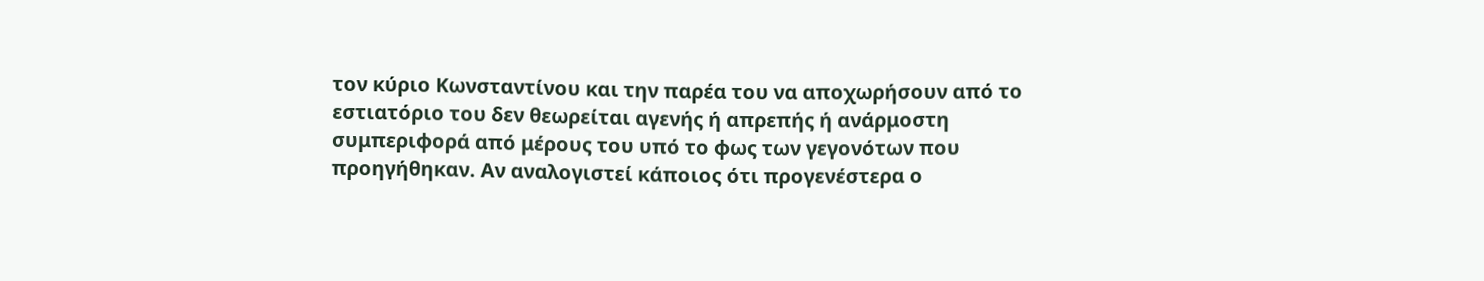τον κύριο Κωνσταντίνου και την παρέα του να αποχωρήσουν από το εστιατόριο του δεν θεωρείται αγενής ή απρεπής ή ανάρμοστη συμπεριφορά από μέρους του υπό το φως των γεγονότων που προηγήθηκαν. Αν αναλογιστεί κάποιος ότι προγενέστερα ο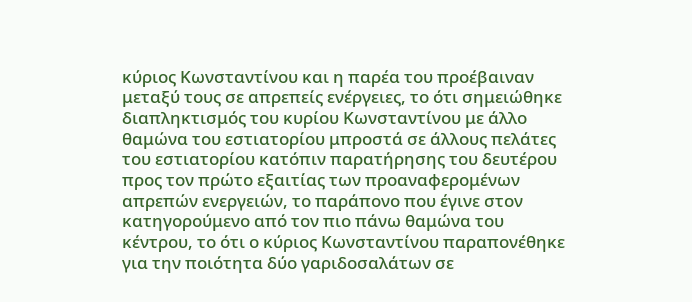κύριος Κωνσταντίνου και η παρέα του προέβαιναν μεταξύ τους σε απρεπείς ενέργειες, το ότι σημειώθηκε διαπληκτισμός του κυρίου Κωνσταντίνου με άλλο θαμώνα του εστιατορίου μπροστά σε άλλους πελάτες του εστιατορίου κατόπιν παρατήρησης του δευτέρου προς τον πρώτο εξαιτίας των προαναφερομένων απρεπών ενεργειών, το παράπονο που έγινε στον κατηγορούμενο από τον πιο πάνω θαμώνα του κέντρου, το ότι ο κύριος Κωνσταντίνου παραπονέθηκε για την ποιότητα δύο γαριδοσαλάτων σε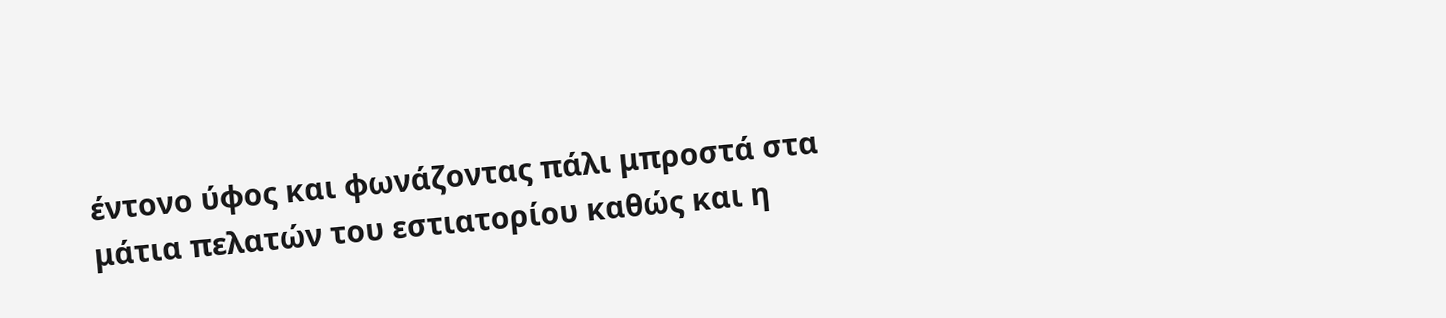έντονο ύφος και φωνάζοντας πάλι μπροστά στα μάτια πελατών του εστιατορίου καθώς και η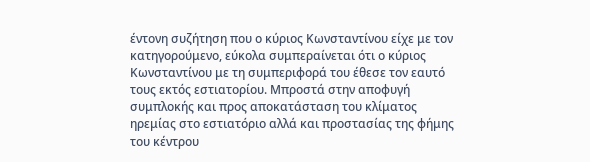έντονη συζήτηση που ο κύριος Κωνσταντίνου είχε με τον κατηγορούμενο, εύκολα συμπεραίνεται ότι ο κύριος Κωνσταντίνου με τη συμπεριφορά του έθεσε τον εαυτό τους εκτός εστιατορίου. Μπροστά στην αποφυγή συμπλοκής και προς αποκατάσταση του κλίματος ηρεμίας στο εστιατόριο αλλά και προστασίας της φήμης του κέντρου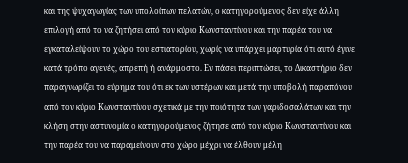και της ψυχαγωγίας των υπολοίπων πελατών, ο κατηγορούμενος δεν είχε άλλη επιλογή από το να ζητήσει από τον κύριο Κωνσταντίνου και την παρέα του να εγκαταλείψουν το χώρο του εστιατορίου, χωρίς να υπάρχει μαρτυρία ότι αυτό έγινε κατά τρόπο αγενές, απρεπή ή ανάρμοστο. Εν πάσει περιπτώσει, το Δικαστήριο δεν παραγνωρίζει το εύρημα του ότι εκ των υστέρων και μετά την υποβολή παραπόνου από τον κύριο Κωνσταντίνου σχετικά με την ποιότητα των γαριδοσαλάτων και την κλήση στην αστυνομία ο κατηγορούμενος ζήτησε από τον κύριο Κωνσταντίνου και την παρέα του να παραμείνουν στο χώρο μέχρι να έλθουν μέλη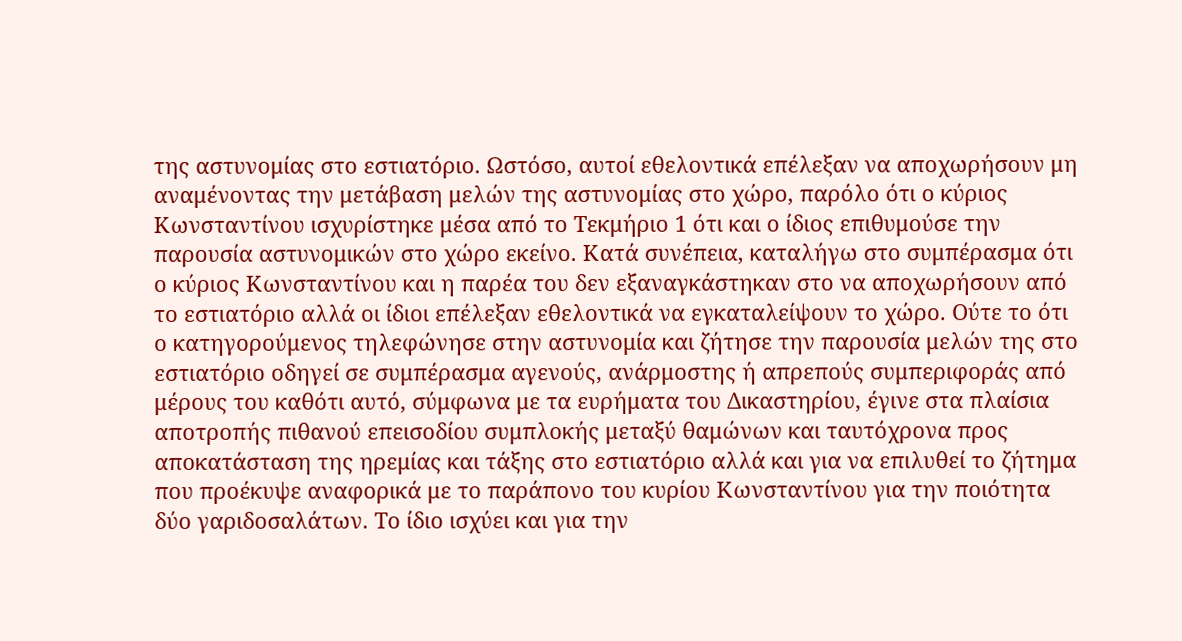της αστυνομίας στο εστιατόριο. Ωστόσο, αυτοί εθελοντικά επέλεξαν να αποχωρήσουν μη αναμένοντας την μετάβαση μελών της αστυνομίας στο χώρο, παρόλο ότι ο κύριος Κωνσταντίνου ισχυρίστηκε μέσα από το Τεκμήριο 1 ότι και ο ίδιος επιθυμούσε την παρουσία αστυνομικών στο χώρο εκείνο. Κατά συνέπεια, καταλήγω στο συμπέρασμα ότι ο κύριος Κωνσταντίνου και η παρέα του δεν εξαναγκάστηκαν στο να αποχωρήσουν από το εστιατόριο αλλά οι ίδιοι επέλεξαν εθελοντικά να εγκαταλείψουν το χώρο. Ούτε το ότι ο κατηγορούμενος τηλεφώνησε στην αστυνομία και ζήτησε την παρουσία μελών της στο εστιατόριο οδηγεί σε συμπέρασμα αγενούς, ανάρμοστης ή απρεπούς συμπεριφοράς από μέρους του καθότι αυτό, σύμφωνα με τα ευρήματα του Δικαστηρίου, έγινε στα πλαίσια αποτροπής πιθανού επεισοδίου συμπλοκής μεταξύ θαμώνων και ταυτόχρονα προς αποκατάσταση της ηρεμίας και τάξης στο εστιατόριο αλλά και για να επιλυθεί το ζήτημα που προέκυψε αναφορικά με το παράπονο του κυρίου Κωνσταντίνου για την ποιότητα δύο γαριδοσαλάτων. Το ίδιο ισχύει και για την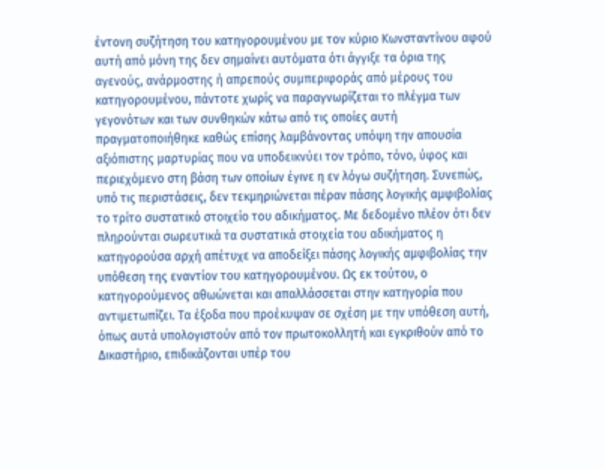έντονη συζήτηση του κατηγορουμένου με τον κύριο Κωνσταντίνου αφού αυτή από μόνη της δεν σημαίνει αυτόματα ότι άγγιξε τα όρια της αγενούς, ανάρμοστης ή απρεπούς συμπεριφοράς από μέρους του κατηγορουμένου, πάντοτε χωρίς να παραγνωρίζεται το πλέγμα των γεγονότων και των συνθηκών κάτω από τις οποίες αυτή πραγματοποιήθηκε καθώς επίσης λαμβάνοντας υπόψη την απουσία αξιόπιστης μαρτυρίας που να υποδεικνύει τον τρόπο, τόνο, ύφος και περιεχόμενο στη βάση των οποίων έγινε η εν λόγω συζήτηση. Συνεπώς, υπό τις περιστάσεις, δεν τεκμηριώνεται πέραν πάσης λογικής αμφιβολίας το τρίτο συστατικό στοιχείο του αδικήματος. Με δεδομένο πλέον ότι δεν πληρούνται σωρευτικά τα συστατικά στοιχεία του αδικήματος η κατηγορούσα αρχή απέτυχε να αποδείξει πάσης λογικής αμφιβολίας την υπόθεση της εναντίον του κατηγορουμένου. Ως εκ τούτου, ο κατηγορούμενος αθωώνεται και απαλλάσσεται στην κατηγορία που αντιμετωπίζει. Τα έξοδα που προέκυψαν σε σχέση με την υπόθεση αυτή, όπως αυτά υπολογιστούν από τον πρωτοκολλητή και εγκριθούν από το Δικαστήριο, επιδικάζονται υπέρ του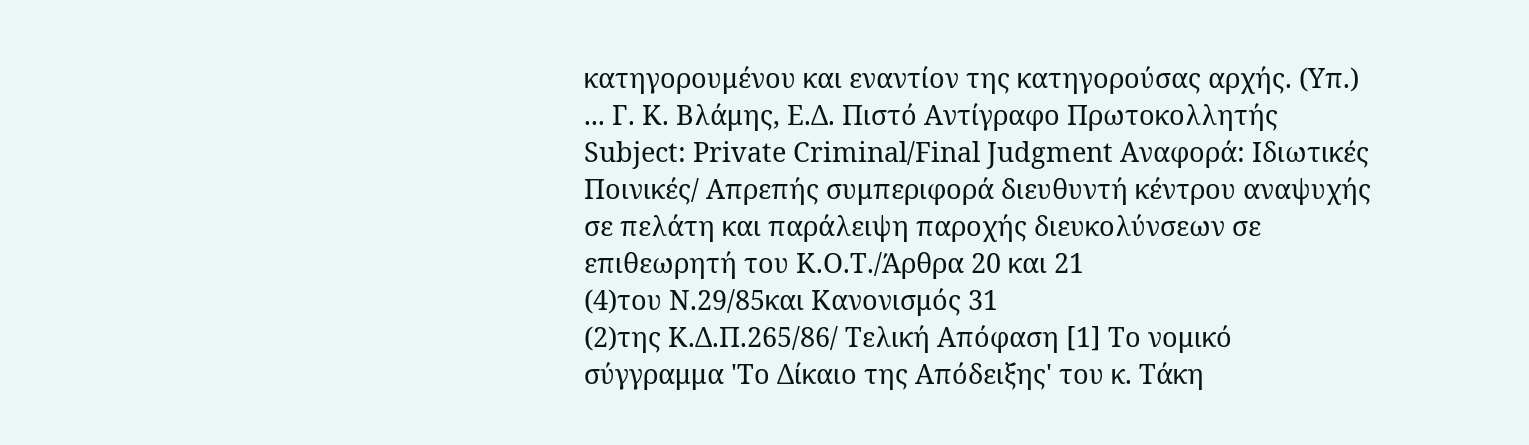κατηγορουμένου και εναντίον της κατηγορούσας αρχής. (Υπ.) ... Γ. Κ. Βλάμης, Ε.Δ. Πιστό Αντίγραφο Πρωτοκολλητής Subject: Private Criminal/Final Judgment Αναφορά: Ιδιωτικές Ποινικές/ Απρεπής συμπεριφορά διευθυντή κέντρου αναψυχής σε πελάτη και παράλειψη παροχής διευκολύνσεων σε επιθεωρητή του Κ.Ο.Τ./Άρθρα 20 και 21
(4)του Ν.29/85και Κανονισμός 31
(2)της Κ.Δ.Π.265/86/ Τελική Απόφαση [1] Το νομικό σύγγραμμα 'Το Δίκαιο της Απόδειξης' του κ. Τάκη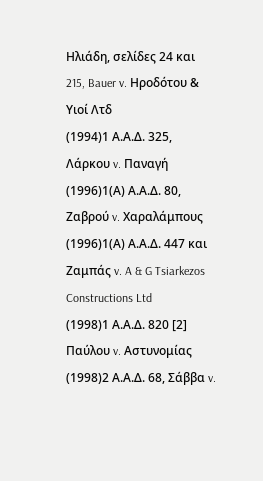Ηλιάδη, σελίδες 24 και 215, Bauer v. Ηροδότου & Υιοί Λτδ
(1994)1 Α.Α.Δ. 325, Λάρκου v. Παναγή
(1996)1(Α) Α.Α.Δ. 80, Ζαβρού v. Χαραλάμπους
(1996)1(Α) Α.Α.Δ. 447 και Ζαμπάς v. A & G Tsiarkezos Constructions Ltd
(1998)1 Α.Α.Δ. 820 [2] Παύλου v. Αστυνομίας
(1998)2 Α.Α.Δ. 68, Σάββα v.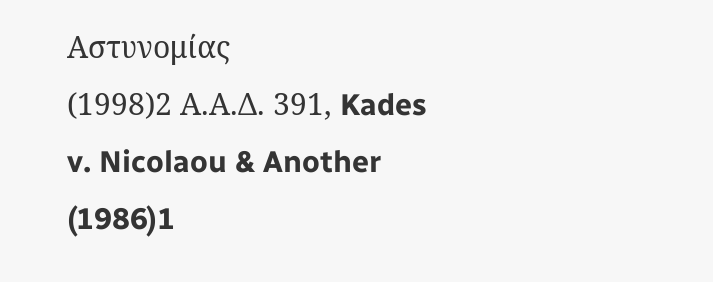Αστυνομίας
(1998)2 Α.Α.Δ. 391, Kades v. Nicolaou & Another
(1986)1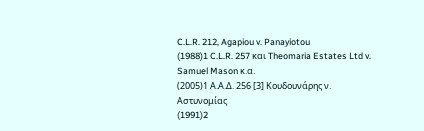C.L.R. 212, Agapiou v. Panayiotou
(1988)1 C.L.R. 257 και Theomaria Estates Ltd v. Samuel Mason κ.α.
(2005)1 Α.Α.Δ. 256 [3] Κουδουνάρης ν. Αστυνομίας
(1991)2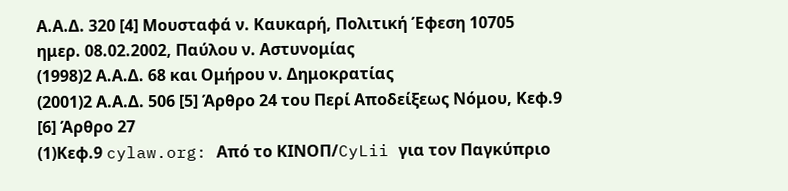Α.Α.Δ. 320 [4] Μουσταφά ν. Καυκαρή, Πολιτική Έφεση 10705 ημερ. 08.02.2002, Παύλου ν. Αστυνομίας
(1998)2 Α.Α.Δ. 68 και Ομήρου ν. Δημοκρατίας
(2001)2 Α.Α.Δ. 506 [5] Άρθρο 24 του Περί Αποδείξεως Νόμου, Κεφ.9 [6] Άρθρο 27
(1)Κεφ.9 cylaw.org: Από το ΚΙΝOΠ/CyLii για τον Παγκύπριο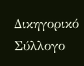Δικηγορικό Σύλλογο